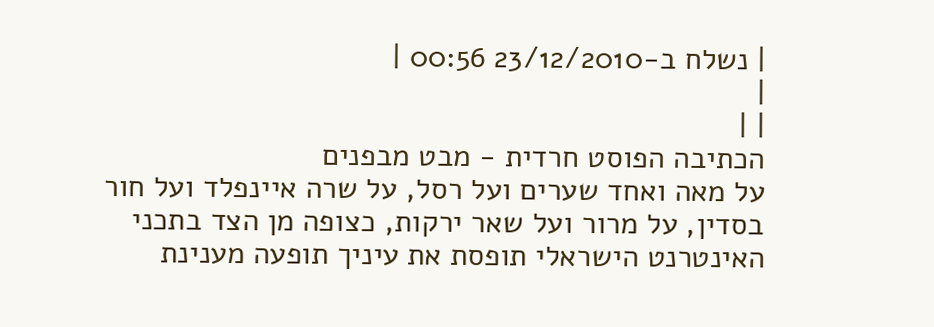| נשלח ב-23/12/2010 00:56 |
|
| |
הכתיבה הפוסט חרדית - מבט מבפנים
על מאה ואחד שערים ועל רסל, על שרה איינפלד ועל חור בסדין, על מרור ועל שאר ירקות, כצופה מן הצד בתכני האינטרנט הישראלי תופסת את עיניך תופעה מענינת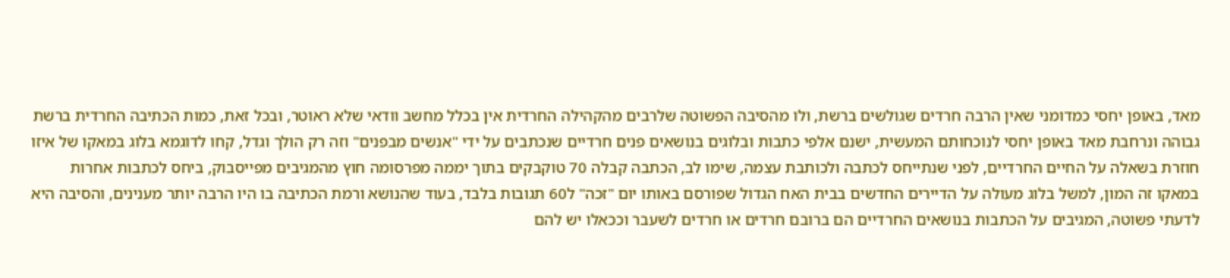מאד, באופן יחסי כמדומני שאין הרבה חרדים שגולשים ברשת, ולו מהסיבה הפשוטה שלרבים מהקהילה החרדית אין בכלל מחשב וודאי שלא ראוטר, ובכל זאת, כמות הכתיבה החרדית ברשת גבוהה ונרחבת מאד באופן יחסי לנוכחותם המעשית, ישנם אלפי כתבות ובלוגים בנושאים פנים חרדיים שנכתבים על ידי "אנשים מבפנים" וזה רק הולך וגדל, קחו לדוגמא בלוג במאקו של איזו חוזרת בשאלה על החיים החרדיים, לפני שנתייחס לכתבה ולכותבת עצמה, שימו לב, הכתבה קבלה 70 טוקבקים בתוך יממה מפרסומה חוץ מהמגיבים מפייסבוק, ביחס לכתבות אחרות במאקו זה המון, למשל בלוג מעולה על הדיירים החדשים בבית האח הגדול שפורסם באותו יום "זכה" ל60 תגובות בלבד, בעוד שהנושא ורמת הכתיבה בו היו הרבה יותר מענינים, והסיבה היא לדעתי פשוטה, המגיבים על הכתבות בנושאים החרדיים הם ברובם חרדים או חרדים לשעבר וככאלו יש להם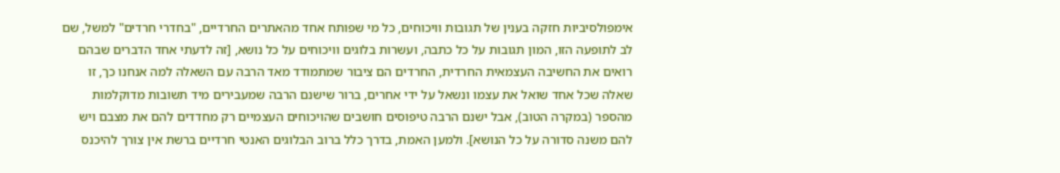אימפולסיביות חזקה בענין של תגובות וויכוחים, כל מי שפותח אחד מהאתרים החרדיים, "בחדרי חרדים" למשל, שם לב לתופעה הזו, המון תגובות על כל כתבה, ועשרות בלוגים וויכוחים על כל נושא, [זה לדעתי אחד הדברים שבהם רואים את החשיבה העצמאית החרדית, החרדים הם ציבור שמתמודד מאד הרבה עם השאלה למה אנחנו כך, זו שאלה שכל אחד שואל את עצמו ונשאל על ידי אחרים, ברור שישנם הרבה שמעבירים מיד תשובות מדוקלמות מהספר (במקרה הטוב), אבל ישנם הרבה טיפוסים חושבים שהויכוחים העצמיים רק מחדדים להם את מצבם ויש להם משנה סדורה על כל הנושא]. ולמען האמת, בדרך כלל ברוב הבלוגים האנטי חרדיים ברשת אין צורך להיכנס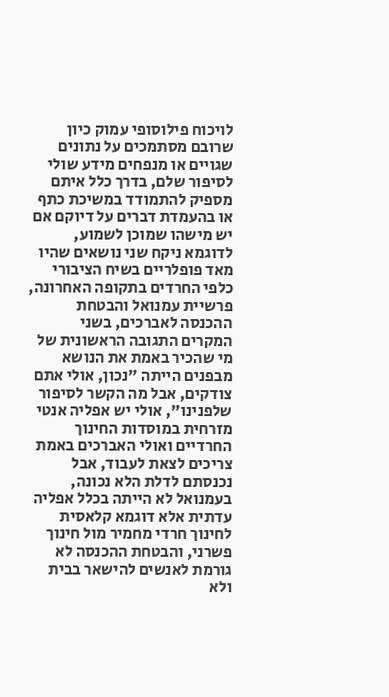לויכוח פילוסופי עמוק כיון שרובם מסתמכים על נתונים שגויים או מנפחים מידע שולי לסיפור שלם, בדרך כלל איתם מספיק להתמודד במשיכת כתף או בהעמדת דברים על דיוקם אם יש מישהו שמוכן לשמוע, לדוגמא ניקח שני נושאים שהיו מאד פופלריים בשיח הציבורי כלפי החרדים בתקופה האחרונה, פרשיית עמנואל והבטחת ההכנסה לאברכים, בשני המקרים התגובה הראשונית של מי שהכיר באמת את הנושא מבפנים הייתה "נכון, אולי אתם צודקים, אבל מה הקשר לסיפור שלפנינו", אולי יש אפליה אנטי מזרחית במוסדות החינוך החרדיים ואולי האברכים באמת צריכים לצאת לעבוד, אבל נכנסתם לדלת הלא נכונה, בעמנואל לא הייתה בכלל אפליה עדתית אלא דוגמא קלאסית לחינוך חרדי מחמיר מול חינוך פשרני, והבטחת ההכנסה לא גורמת לאנשים להישאר בבית ולא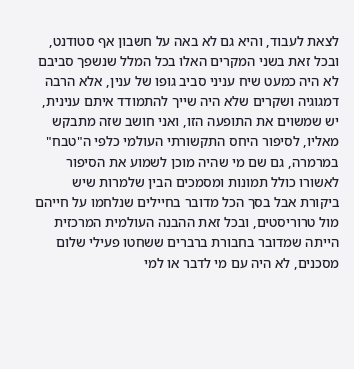לצאת לעבוד, והיא גם לא באה על חשבון אף סטודנט, ובכל זאת בשני המקרים האלו בכל המלל שנשפך סביבם לא היה כמעט שיח עניני סביב גופו של ענין, אלא הרבה דמגוגיה ושקרים שלא היה שייך להתמודד איתם ענינית, יש שמשוים את התופעה הזו, ואני חושב שזה מתבקש מאליו, לסיפור היחס התקשורתי העולמי כלפי ה"טבח" במרמרה, גם שם מי שהיה מוכן לשמוע את הסיפור לאשורו כולל תמונות ומסמכים הבין שלמרות שיש ביקורת אבל בסך הכל מדובר בחיילים שנלחמו על חייהם מול טרוריסטים, ובכל זאת ההבנה העולמית המרכזית הייתה שמדובר בחבורת ברברים ששחטו פעילי שלום מסכנים, לא היה עם מי לדבר או למי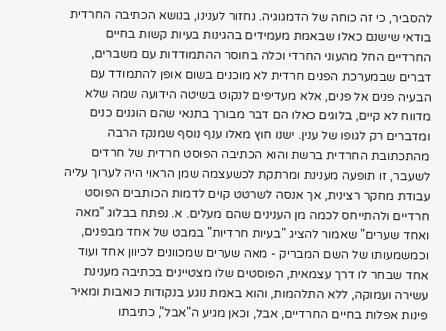להסביר, כי זה כוחה של הדמגוגיה. נחזור לענינו, בנושא הכתיבה החרדית בודאי שישנם כאלו שבאמת מעמידים בהגינות בעיות קשות בחיים החרדיים החל מהעוני החרדי וכלה בחוסר ההתמודדות עם משברים, דברים שבמערכת הפנים חרדית לא מוכנים בשום אופן להתמודד עם הבעיה פנים אל פנים, אלא מעדיפים לנקוט בשיטה הידועה שמה שלא מדווח לא קיים, בלוגים כאלו הם דבר מבורך בתנאי שהם הוגנים כנים ומדברים רק לגופו של ענין. ישנו חוץ מאלו ענף נוסף שמנקז הרבה מהתכתובת החרדית ברשת והוא הכתיבה הפוסט חרדית של חרדים לשעבר, זו תופעה מענינת ומרתקת לכשעצמה שמן הראוי היה לערוך עליה עבודת מחקר רצינית, אך אנסה לשרטט קוים לדמות הכותבים הפוסט חרדיים ולהתייחס לכמה מן הענינים שהם מעלים. א. נפתח בבלוג "מאה ואחד שערים" שאמור להציג "בעיות חרדיות" במבט של אחד מבפנים, וכמשמעותו של השם המבריק - מאה שערים שמכוונים לכיוון אחד ועוד אחד שבחר לו דרך עצמאית, הפוסטים שלו מצטיינים בכתיבה מענינת עשירה ועמוקה, ללא התלהמות, והוא באמת נוגע בנקודות כואבות ומאיר פינות אפלות בחיים החרדיים, אבל, וכאן מגיע ה"אבל", כתיבתו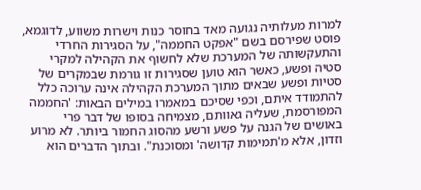למרות מעלותיה נגועה מאד בחוסר כנות וישרות משווע, לדוגמא, פוסט שפירסם בשם "אפקט החממה", על הסגירות החרדי והתעקשותה של המערכת שלא לחשוף את הקהילה למקרי סטיה ופשע, כאשר הוא טוען שסגירות זו גורמת שבמקרים של סטיות ופשע שבאים מתוך המערכת הקהילה אינה ערוכה כלל להתמודד איתם, וכפי שסיכם במאמרו במילים הבאות: 'החממה המפורסמת, שעליה גאוותם, מצמיחה בסופו של דבר פרי באושים של הגנה על פשע ורשע מהסוג החמור ביותר. לא מרוע וזדון, אלא מ'תמימות קדושה' ומסוכנת". ובתוך הדברים הוא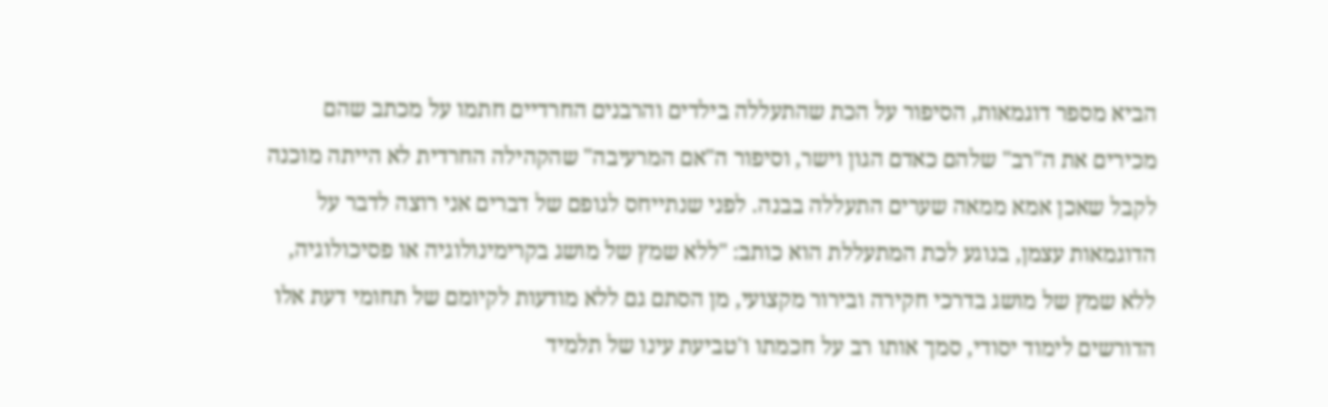הביא מספר דוגמאות, הסיפור על הכת שהתעללה בילדים והרבנים החרדיים חתמו על מכתב שהם מכירים את ה"רב" שלהם כאדם הגון וישר, וסיפור ה"אם המרעיבה" שהקהילה החרדית לא הייתה מוכנה לקבל שאכן אמא ממאה שערים התעללה בבנה. לפני שנתייחס לגופם של דברים אני רוצה לדבר על הדוגמאות עצמן, בנוגע לכת המתעללת הוא כותב: "ללא שמץ של מושג בקרימינולוגיה או פסיכולוגיה, ללא שמץ של מושג בדרכי חקירה ובירור מקצועי, מן הסתם גם ללא מודעות לקיומם של תחומי דעת אלו הדורשים לימוד יסודי, סמך אותו רב על חכמתו ו'טביעת עינו של תלמיד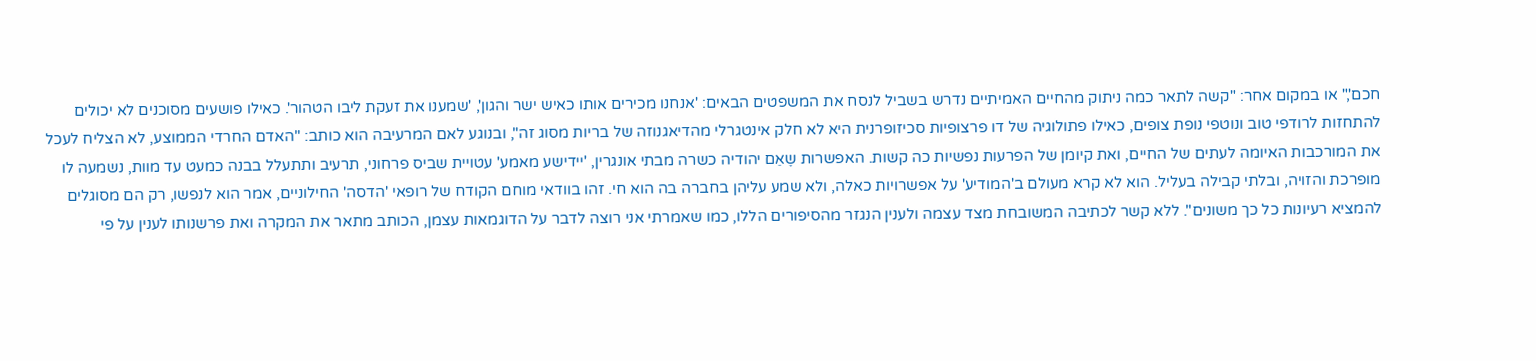חכם'," או במקום אחר: "קשה לתאר כמה ניתוק מהחיים האמיתיים נדרש בשביל לנסח את המשפטים הבאים: 'אנחנו מכירים אותו כאיש ישר והגון', 'שמענו את זעקת ליבו הטהור'. כאילו פושעים מסוכנים לא יכולים להתחזות לרודפי טוב ונוטפי נופת צופים, כאילו פתולוגיה של דו פרצופיות סכיזופרנית היא לא חלק אינטגרלי מהדיאגנוזה של בריות מסוג זה", ובנוגע לאם המרעיבה הוא כותב: "האדם החרדי הממוצע, לא הצליח לעכל את המורכבות האיומה לעתים של החיים, ואת קיומן של הפרעות נפשיות כה קשות. האפשרות שֶאֵם יהודיה כשרה מבתי אונגרין, 'יידישע מאמע' עטויית שביס פרחוני, תרעיב ותתעלל בבנה כמעט עד מוות, נשמעה לו מופרכת והזויה, ובלתי קבילה בעליל. הוא לא קרא מעולם ב'המודיע' על אפשרויות כאלה, ולא שמע עליהן בחברה בה הוא חי. זהו בוודאי מוחם הקודח של רופאי 'הדסה' החילוניים, אמר הוא לנפשו, רק הם מסוגלים להמציא רעיונות כל כך משונים". ללא קשר לכתיבה המשובחת מצד עצמה ולענין הנגזר מהסיפורים הללו, כמו שאמרתי אני רוצה לדבר על הדוגמאות עצמן, הכותב מתאר את המקרה ואת פרשנותו לענין על פי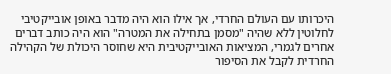היכרותו עם העולם החרדי, אך אילו הוא היה מדבר באופן אובייקטיבי לחלוטין ללא שהיה "מסמן בתחילה את המטרה" הוא היה כותב דברים אחרים לגמרי, המציאות האובייקטיבית היא שחוסר היכולת של הקהילה החרדית לקבל את הסיפור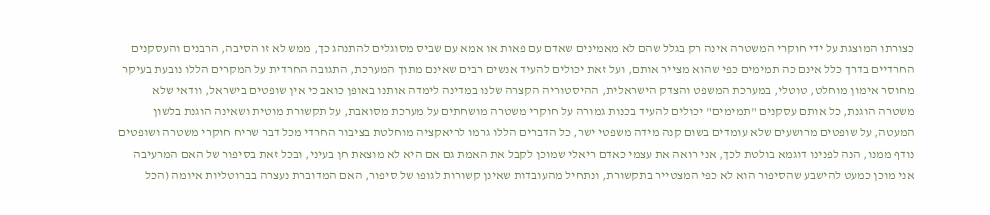כצורתו המוצגת על ידי חוקרי המשטרה אינה רק בגלל שהם לא מאמינים שאדם עם פאות או אמא עם שביס מסוגלים להתנהג כך, ממש לא זו הסיבה, הרבנים והעסקנים החרדיים בדרך כלל אינם כה תמימים כפי שהוא מצייר אותם, ועל זאת יכולים להעיד אנשים רבים שאינם מתוך המערכת, התגובה החרדית על המקרים הללו נובעת בעיקר מחוסר אימון מוחלט, טוטלי, במערכת המשפט והצדק הישראלית, ההיסטוריה הקצרה שלנו במדינה לימדה אותנו באופן כואב כי אין שופטים בישראל, וודאי שלא משטרה הוגנת, כל אותם עסקנים "תמימים" יכולים להעיד בכנות גמורה על חוקרי משטרה מושחתים על מערכת מסואבת, על תקשורת מוטית ושאינה הוגנת בלשון המעטה, על שופטים מרושעים שלא עומדים בשום קנה מידה משפטי ישר, כל הדברים הללו גרמו לריאקציה מוחלטת בציבור החרדי מכל דבר שריח חוקרי משטרה ושופטים נודף ממנו, הנה לפנינו דוגמא בולטת לכך, אני רואה את עצמי כאדם ריאלי שמוכן לקבל את האמת גם אם היא לא מוצאת חן בעיני, ובכל זאת בסיפור של האם המרעיבה אני מוכן כמעט להישבע שהסיפור הוא לא כפי המצטייר בתקשורת, ונתחיל מהעובדות שאינן קשורות לגופו של סיפור, האם המדוברת נעצרה בברוטליות איומה (הכל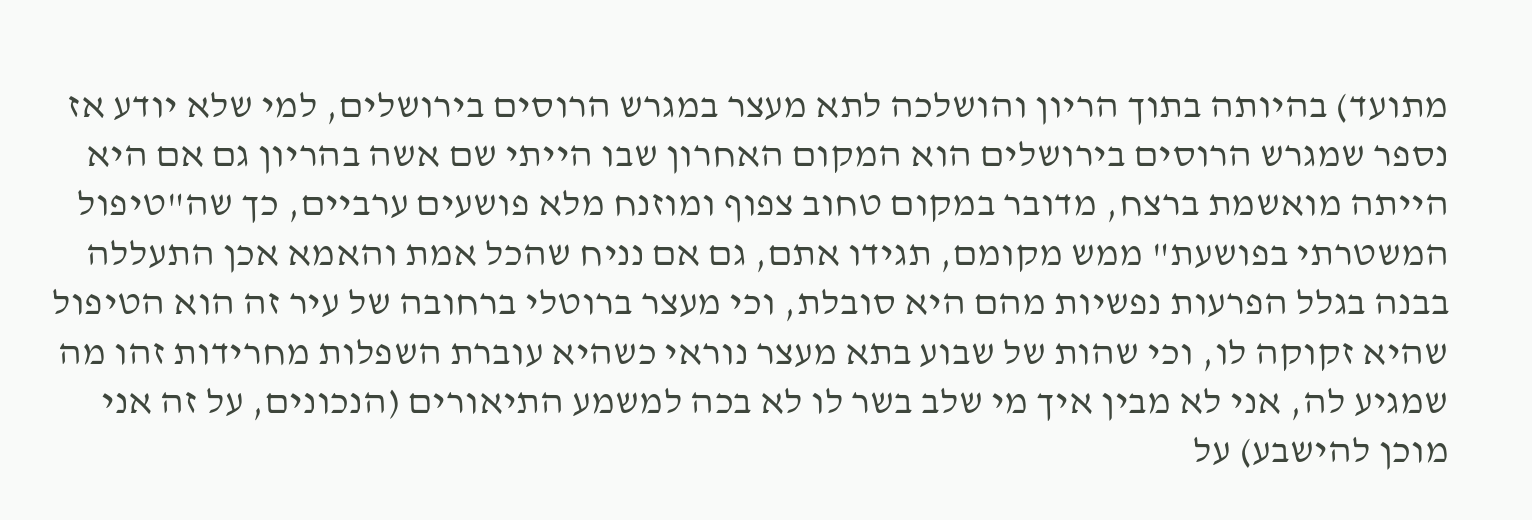מתועד) בהיותה בתוך הריון והושלכה לתא מעצר במגרש הרוסים בירושלים, למי שלא יודע אז נספר שמגרש הרוסים בירושלים הוא המקום האחרון שבו הייתי שם אשה בהריון גם אם היא הייתה מואשמת ברצח, מדובר במקום טחוב צפוף ומוזנח מלא פושעים ערביים, כך שה"טיפול המשטרתי בפושעת" ממש מקומם, תגידו אתם, גם אם נניח שהכל אמת והאמא אכן התעללה בבנה בגלל הפרעות נפשיות מהם היא סובלת, וכי מעצר ברוטלי ברחובה של עיר זה הוא הטיפול שהיא זקוקה לו, וכי שהות של שבוע בתא מעצר נוראי כשהיא עוברת השפלות מחרידות זהו מה שמגיע לה, אני לא מבין איך מי שלב בשר לו לא בכה למשמע התיאורים (הנכונים, על זה אני מוכן להישבע) על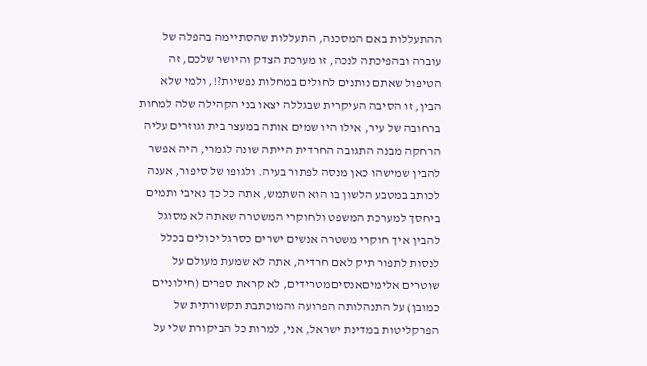ההתעללות באם המסכנה, התעללות שהסתיימה בהפלה של עוברה ובהפיכתה לנכה, זו מערכת הצדק והיושר שלכם, זה הטיפול שאתם נותנים לחולים במחלות נפשיות?!, ולמי שלא הבין, זו הסיבה העיקרית שבגללה יצאו בני הקהילה שלה למחות ברחובה של עיר, אילו היו שמים אותה במעצר בית וגוזרים עליה הרחקה מבנה התגובה החרדית הייתה שונה לגמרי, היה אפשר להבין שמישהו כאן מנסה לפתור בעיה. ולגופו של סיפור, אענה לכותב במטבע הלשון בו הוא השתמש, אתה כל כך נאיבי ותמים ביחסך למערכת המשפט ולחוקרי המשטרה שאתה לא מסוגל להבין איך חוקרי משטרה אנשים ישרים כסרגל יכולים בכלל לנסות לתפור תיק לאם חרדיה, אתה לא שמעת מעולם על שוטרים אלימיםאנסיםמטרידים, לא קראת ספרים (חילוניים כמובן) על התנהלותה הפרועה והמוכתבת תקשורתית של הפרקליטות במדינת ישראל, אני, למרות כל הביקורת שלי על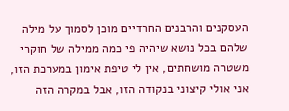העסקנים והרבנים החרדיים מוכן לסמוך על מילה שלהם בכל נושא שיהיה פי כמה ממילה של חוקרי משטרה מושחתים, אין לי טיפת אימון במערכת הזו, אני אולי קיצוני בנקודה הזו, אבל במקרה הזה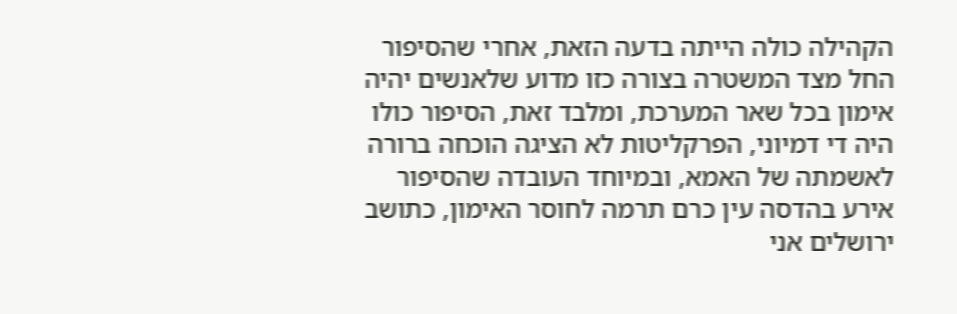הקהילה כולה הייתה בדעה הזאת, אחרי שהסיפור החל מצד המשטרה בצורה כזו מדוע שלאנשים יהיה אימון בכל שאר המערכת, ומלבד זאת, הסיפור כולו היה די דמיוני, הפרקליטות לא הציגה הוכחה ברורה לאשמתה של האמא, ובמיוחד העובדה שהסיפור אירע בהדסה עין כרם תרמה לחוסר האימון, כתושב ירושלים אני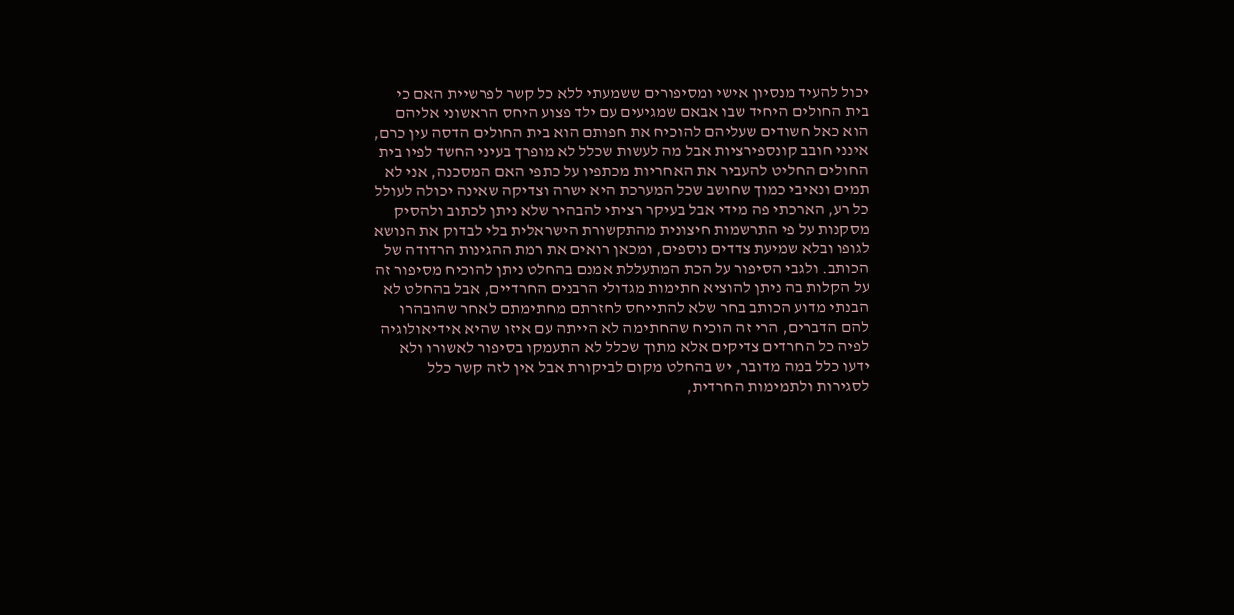יכול להעיד מנסיון אישי ומסיפורים ששמעתי ללא כל קשר לפרשיית האם כי בית החולים היחיד שבו אבאם שמגיעים עם ילד פצוע היחס הראשוני אליהם הוא כאל חשודים שעליהם להוכיח את חפותם הוא בית החולים הדסה עין כרם, אינני חובב קונספירציות אבל מה לעשות שכלל לא מופרך בעיני החשד לפיו בית החולים החליט להעביר את האחריות מכתפיו על כתפי האם המסכנה, אני לא תמים ונאיבי כמוך שחושב שכל המערכת היא ישרה וצדיקה שאינה יכולה לעולל כל רע, הארכתי פה מידי אבל בעיקר רציתי להבהיר שלא ניתן לכתוב ולהסיק מסקנות על פי התרשמות חיצונית מהתקשורת הישראלית בלי לבדוק את הנושא לגופו ובלא שמיעת צדדים נוספים, ומכאן רואים את רמת ההגינות הרדודה של הכותב. ולגבי הסיפור על הכת המתעללת אמנם בהחלט ניתן להוכיח מסיפור זה על הקלות בה ניתן להוציא חתימות מגדולי הרבנים החרדיים, אבל בהחלט לא הבנתי מדוע הכותב בחר שלא להתייחס לחזרתם מחתימתם לאחר שהובהרו להם הדברים, הרי זה הוכיח שהחתימה לא הייתה עם איזו שהיא אידיאולוגיה לפיה כל החרדים צדיקים אלא מתוך שכלל לא התעמקו בסיפור לאשורו ולא ידעו כלל במה מדובר, יש בהחלט מקום לביקורת אבל אין לזה קשר כלל לסגירות ולתמימות החרדית,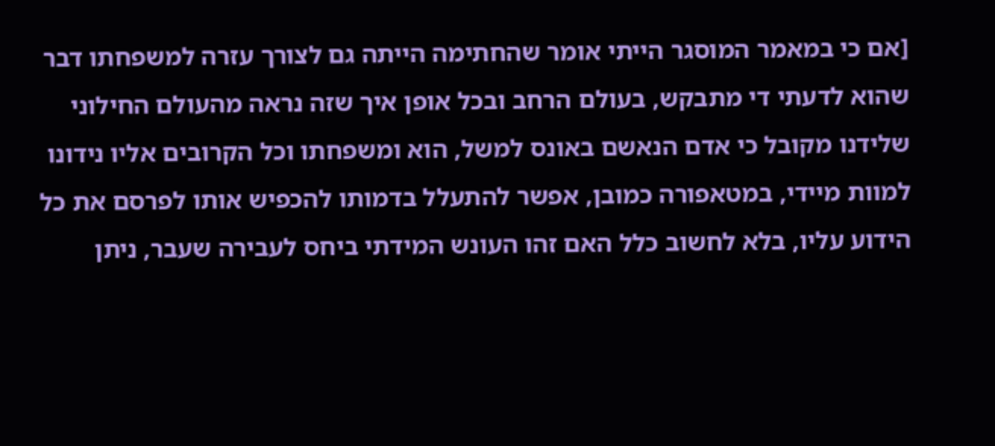[אם כי במאמר המוסגר הייתי אומר שהחתימה הייתה גם לצורך עזרה למשפחתו דבר שהוא לדעתי די מתבקש, בעולם הרחב ובכל אופן איך שזה נראה מהעולם החילוני שלידנו מקובל כי אדם הנאשם באונס למשל, הוא ומשפחתו וכל הקרובים אליו נידונו למוות מיידי, במטאפורה כמובן, אפשר להתעלל בדמותו להכפיש אותו לפרסם את כל הידוע עליו, בלא לחשוב כלל האם זהו העונש המידתי ביחס לעבירה שעבר, ניתן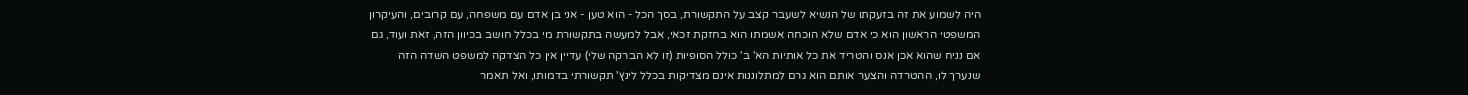היה לשמוע את זה בזעקתו של הנשיא לשעבר קצב על התקשורת, בסך הכל - הוא טען - אני בן אדם עם משפחה, עם קרובים, והעיקרון המשפטי הראשון הוא כי אדם שלא הוכחה אשמתו הוא בחזקת זכאי, אבל למעשה בתקשורת מי בכלל חושב בכיוון הזה, זאת ועוד, גם אם נניח שהוא אכן אנס והטריד את כל אותיות הא' ב' כולל הסופיות (זו לא הברקה שלי) עדיין אין כל הצדקה למשפט השדה הזה שנערך לו, ההטרדה והצער אותם הוא גרם למתלוננות אינם מצדיקות בכלל לינץ' תקשורתי בדמותו, ואל תאמר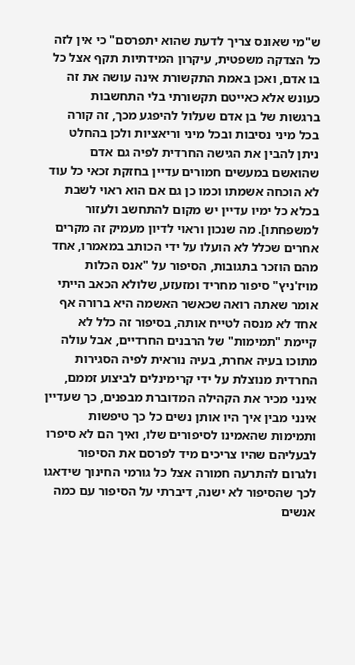ש"מי שאונס צריך לדעת שהוא יתפרסם" כי אין לזה כל הצדקה משפטית, עיקרון המידתיות תקף אצל כל בו אדם, ואכן באמת התקשורת אינה עושה את זה כעונש אלא כאייטם תקשורתי בלי התחשבות ברגשות של בן אדם שעלול להיפגע מכך, זה קורה בכל מיני נסיבות ובכל מיני וריאציות ולכן בהחלט ניתן להבין את הגישה החרדית לפיה גם אדם שהואשם במעשים חמורים עדיין בחזקת זכאי כל עוד לא הוכחה אשמתו וכמו כן גם אם הוא ראוי לשבת בכלא כל ימיו עדיין יש מקום להתחשב ולעזור למשפחתו]. מה שנכון וראוי לדיון מעמיק זה מקרים אחרים שכלל לא הועלו על ידי הכותב במאמרו, אחד מהם הוזכר בתגובות, הסיפור על "אנס הכלות מויז'ניץ" סיפור מחריד ומזעזע, שלולא הכאב הייתי אומר שאתה רואה שכאשר האשמה היא ברורה אף אחד לא מנסה לטייח אותה, בסיפור זה כלל לא קיימת "תמימות" של הרבנים החרדיים, אבל עולה מתוכו בעיה אחרת, בעיה נוראית לפיה הסגירות החרדית מנוצלת על ידי קרימינלים לביצוע זממם, אינני מכיר את הקהילה המדוברת מבפנים, כך שעדיין אינני מבין איך היו אותן נשים כל כך טיפשות ותמימות שהאמינו לסיפורים שלו, ואיך הם לא סיפרו לבעליהם שהיו צריכים מיד לפרסם את הסיפור ולגרום להתרעה חמורה אצל כל גורמי החינוך שידאגו לכך שהסיפור לא ישנה, דיברתי על הסיפור עם כמה אנשים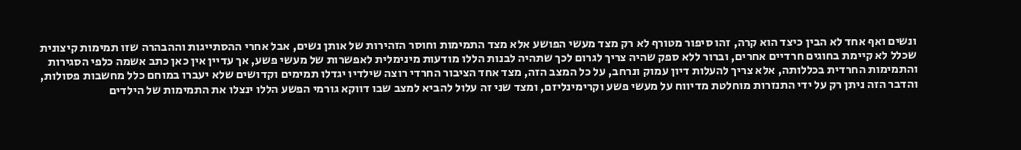ונשים ואף אחד לא הבין כיצד הוא קרה, זהו סיפור מטורף לא רק מצד מעשי הפושע אלא מצד התמימות וחוסר הזהירות של אותן נשים, אבל אחרי ההסתייגות וההבהרה שזו תמימות קיצונית שכלל לא קיימת בחוגים חרדיים אחרים, וברור ללא ספק שהיה צריך לגרום לכך שתהיה לבנות הללו מודעות מינימלית לאפשרות של מעשי פשע, אך עדיין אין כאן כתב אשמה כלפי הסגירות והתמימות החרדית בכללותה, אלא צריך להעלות דיון עמוק ונרחב, על כל המצב הזה, מצד אחד הציבור החרדי רוצה שילדיו יגדלו תמימים וקדושים שלא יעברו במוחם כלל מחשבות פסולות, והדבר הזה ניתן רק על ידי התנזרות מוחלטת מדיווח על מעשי פשע וקרימינליזם, ומצד שני זה עלול להביא למצב שבו דווקא גורמי הפשע הללו ינצלו את התמימות של הילדים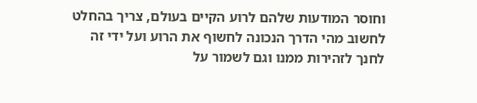וחוסר המודעות שלהם לרוע הקיים בעולם, צריך בהחלט לחשוב מהי הדרך הנכונה לחשוף את הרוע ועל ידי זה לחנך לזהירות ממנו וגם לשמור על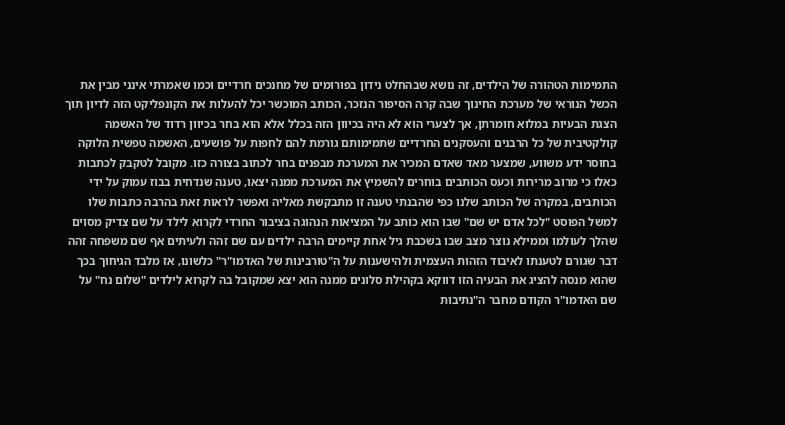התמימות הטהורה של הילדים, זה נושא שבהחלט נידון בפורומים של מחנכים חרדיים וכמו שאמרתי אינני מבין את הכשל הנוראי של מערכת החינוך שבה קרה הסיפור הנזכר, הכותב המוכשר יכל להעלות את הקונפליקט הזה לדיון תוך הצגת הבעיות במלוא חומרתן, אך לצערי הוא לא היה בכיוון הזה בכלל אלא הוא בחר בכיוון רדוד של האשמה קולקטיבית של כל הרבנים והעסקנים החרדיים שתמימותם גורמת להם לחפות על פושעים, האשמה טפשית הלוקה בחוסר ידע משווע, שמצער מאד שאדם המכיר את המערכת מבפנים בחר לכתוב בצורה כזו. מקובל לטקבק לכתבות כאלו כי מרוב מרירות וכעס הכותבים בוחרים להשמיץ את המערכת ממנה יצאו, טענה שנדחית בבוז עמוק על ידי הכותבים, במקרה של הכותב שלנו כפי שהבנתי טענה זו מתבקשת מאליה ואפשר לראות זאת בהרבה כתבות שלו למשל הפוסט "לכל אדם יש שם" שבו הוא כותב על המציאות הנהוגה בציבור החרדי לקרוא לילד על שם צדיק מסוים שהלך לעולמו וממילא נוצר מצב שבו בשכבת גיל אחת קיימים הרבה ילדים עם שם זהה ולעיתים אף שם משפחה זהה דבר שגורם לטענתו לאיבוד הזהות העצמית ולהישענות על ה"טורבינות של האדמו"ר" כלשונו, אז מלבד הגיחוך בכך שהוא מנסה להציג את הבעיה הזו דווקא בקהילת סלונים ממנה הוא יצא שמקובל בה לקרוא לילדים "שלום נח" על שם האדמו"ר הקודם מחבר ה"נתיבות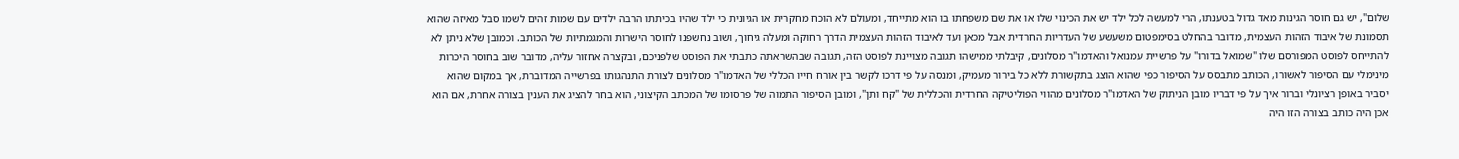שלום", יש גם חוסר הגינות מאד גדול בטענתו, הרי למעשה לכל ילד יש את הכינוי שלו או את שם משפחתו בו הוא מתייחד, ומעולם לא הוכח מחקרית או הגיונית כי ילד שהיו בכיתתו הרבה ילדים עם שמות זהים לשמו סבל מאיזה שהוא תסמונת של איבוד הזהות העצמית, מדובר בהחלט בסימפטום משעשע של העדריות החרדית אבל מכאן ועד לאיבוד הזהות העצמית הדרך רחוקה ומעלה גיחוך, ושוב נחשפנו לחוסר הישרות והמגמתיות של הכותב. וכמובן שלא ניתן לא להתייחס לפוסט המפורסם שלו "שמואל בדורו" על פרשיית עמנואל והאדמו"ר מסלונים, קיבלתי ממישהו תגובה מצויינת לפוסט הזה, תגובה שבהשראתה כתבתי את הפוסט שלפניכם, ובקצרה אחזור עליה, מדובר שוב בחוסר היכרות מינימלי עם הסיפור לאשורו, הכותב מתבסס על הסיפור כפי שהוא הוצג בתקשורת ללא כל בירור מעמיק, ומנסה על פי דרכו לקשר בין אורח חייו הכללי של האדמו"ר מסלונים לצורת התנהגותו בפרשייה המדוברת, אך במקום שהוא יסביר באופן רציונלי וברור איך על פי דבריו מובן הניתוק של האדמו"ר מסלונים מהווי הפוליטיקה החרדית והכללית של "קח ותן", ומובן הסיפור התמוה של פרסומו של המכתב הקיצוני, הוא בחר להציג את הענין בצורה אחרת, אם הוא אכן היה כותב בצורה הזו היה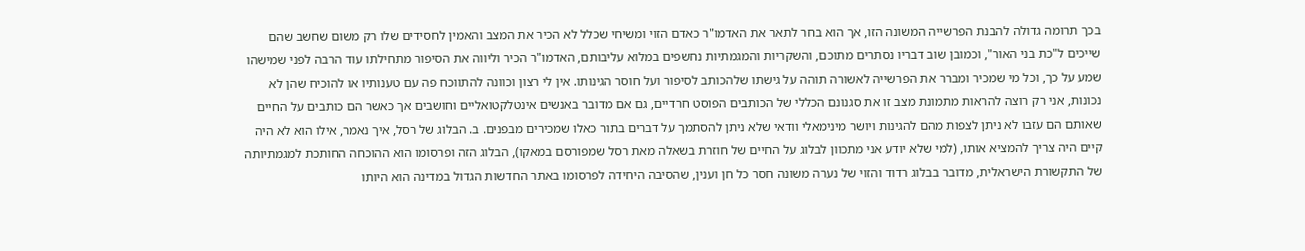בכך תרומה גדולה להבנת הפרשייה המשונה הזו, אך הוא בחר לתאר את האדמו"ר כאדם הזוי ומשיחי שכלל לא הכיר את המצב והאמין לחסידים שלו רק משום שחשב שהם שייכים ל"כת בני האור", וכמובן שוב דבריו נסתרים מתוכם, והשקריות והמגמתיות נחשפים במלוא עליבותם, האדמו"ר הכיר וליווה את הסיפור מתחילתו עוד הרבה לפני שמישהו שמע על כך, וכל מי שמכיר ומברר את הפרשייה לאשורה תוהה על גישתו שלהכותב לסיפור ועל חוסר הגינותו. אין לי רצון וכוונה להתווכח פה עם טענותיו או להוכיח שהן לא נכונות, אני רק רוצה להראות מתמונת מצב זו את סגנונם הכללי של הכותבים הפוסט חרדיים, גם אם מדובר באנשים אינטלקטואליים וחושבים אך כאשר הם כותבים על החיים שאותם הם עזבו לא ניתן לצפות מהם להגינות ויושר מינימאלי וודאי שלא ניתן להסתמך על דברים בתור כאלו שמכירים מבפנים. ב. הבלוג של רסל, איך נאמר, אילו הוא לא היה קיים היה צריך להמציא אותו, (למי שלא יודע אני מתכוון לבלוג על החיים של חוזרת בשאלה מאת רסל שמפורסם במאקו), הבלוג הזה ופרסומו הוא ההוכחה החותכת למגמתיותה של התקשורת הישראלית, מדובר בבלוג רדוד והזוי של נערה משונה חסר כל חן וענין, שהסיבה היחידה לפרסומו באתר החדשות הגדול במדינה הוא היותו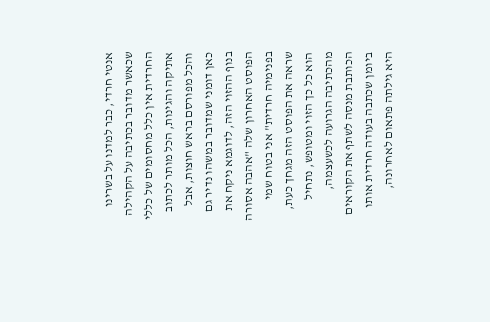אנטי חרדי, כבר למדנו על בשרינו שכאשר מדובר בכתיבה על הקהילה החרדית אין כלל מחסומים של כללי אתיקה והגינות, הכל מותר לכתוב והכל מפורסם בראש חוצות, אבל כאן דומני שמדובר במשהו נדיר גם בנוף ההזוי הזה, לדוגמא ניקח את הפוסט האחרון שלה "אהבה אסורה בפנימיה חרדית" אני בטוח שמי שראה את הפוסט הזה מגחך כעת, הוא כל כך הזוי ומטופש, נתחיל מהכתיבה הגרועה לכשעצמה, הכותבת מנסה לשתף את הקוראים ביומן שכתבה בעודה חרדית אותו היא גילתה פתאום לאחרונה,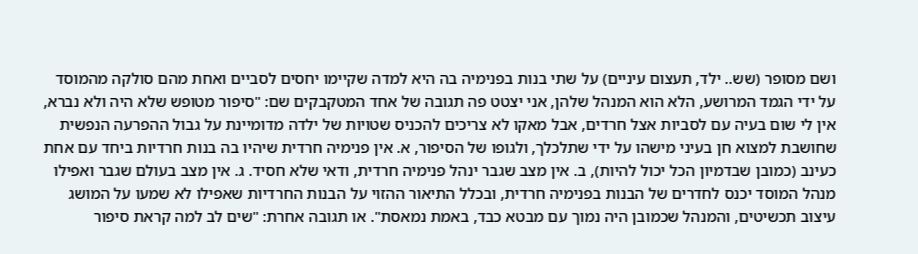ושם מסופר (שש.. ילד, תעצום עיניים) על שתי בנות בפנימיה בה היא למדה שקיימו יחסים לסביים ואחת מהם סולקה מהמוסד על ידי הגמד המרושע, הלא הוא המנהל שלהן, אני יצטט פה תגובה של אחד המטקבקים שם: "סיפור מטופש שלא היה ולא נברא, אין לי שום בעיה עם לסביות אצל חרדים, אבל מאקו לא צריכים להכניס שטויות של ילדה מדומיינת על גבול ההפרעה הנפשית שחושבת למצוא חן בעיני מישהו על ידי שתלכלך, ולגופו של הסיפור, א. אין פנימיה חרדית שיהיו בה בנות חרדיות ביחד עם אחת כעינב (כמובן שבדמיון הכל יכול להיות), ב. אין מצב שגבר ינהל פנימיה חרדית, ודאי שלא חסיד. ג. אין מצב בעולם שגבר ואפילו מנהל המוסד יכנס לחדרים של הבנות בפנימיה חרדית, ובכלל התיאור ההזוי על הבנות החרדיות שאפילו לא שמעו על המושג עיצוב תכשיטים, והמנהל שכמובן היה נמוך עם מבטא כבד, באמת נמאסת". או תגובה אחרת: "שים לב למה קראת סיפור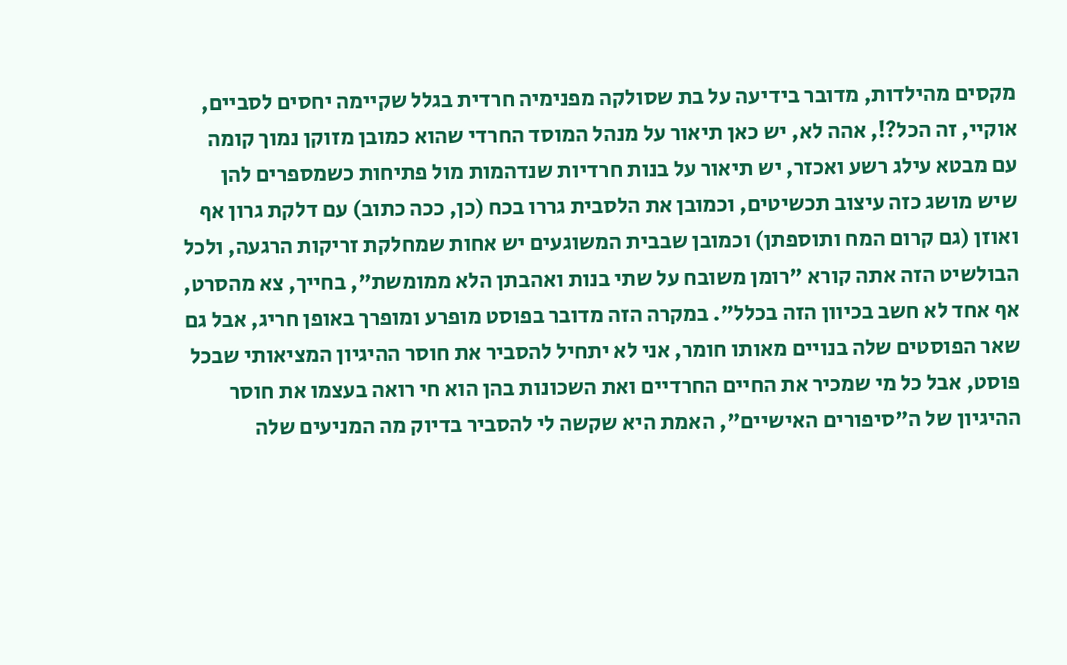מקסים מהילדות, מדובר בידיעה על בת שסולקה מפנימיה חרדית בגלל שקיימה יחסים לסביים, אוקיי, זה הכל?!, אהה לא, יש כאן תיאור על מנהל המוסד החרדי שהוא כמובן מזוקן נמוך קומה עם מבטא עילג רשע ואכזר, יש תיאור על בנות חרדיות שנדהמות מול פתיחות כשמספרים להן שיש מושג כזה עיצוב תכשיטים, וכמובן את הלסבית גררו בכח (כן, ככה כתוב) עם דלקת גרון אף ואוזן (גם קרום המח ותוספתן) וכמובן שבבית המשוגעים יש אחות שמחלקת זריקות הרגעה, ולכל הבולשיט הזה אתה קורא "רומן משובח על שתי בנות ואהבתן הלא ממומשת", בחייך, צא מהסרט, אף אחד לא חשב בכיוון הזה בכלל". במקרה הזה מדובר בפוסט מופרע ומופרך באופן חריג, אבל גם שאר הפוסטים שלה בנויים מאותו חומר, אני לא יתחיל להסביר את חוסר ההיגיון המציאותי שבכל פוסט, אבל כל מי שמכיר את החיים החרדיים ואת השכונות בהן הוא חי רואה בעצמו את חוסר ההיגיון של ה"סיפורים האישיים", האמת היא שקשה לי להסביר בדיוק מה המניעים שלה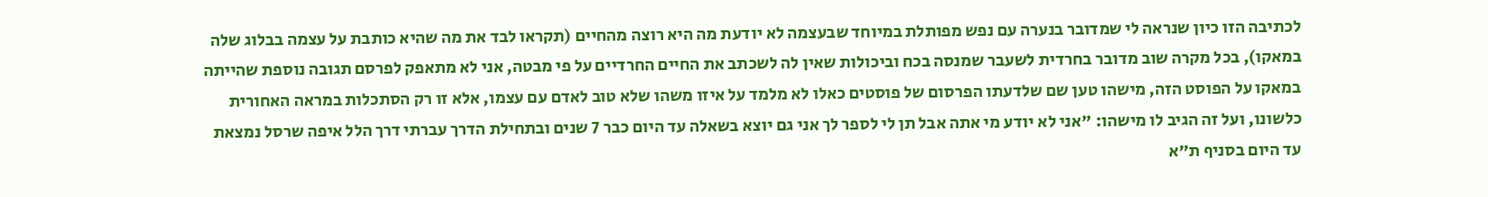לכתיבה הזו כיון שנראה לי שמדובר בנערה עם נפש מפותלת במיוחד שבעצמה לא יודעת מה היא רוצה מהחיים (תקראו לבד את מה שהיא כותבת על עצמה בבלוג שלה במאקו), בכל מקרה שוב מדובר בחרדית לשעבר שמנסה בכח וביכולות שאין לה לשכתב את החיים החרדיים על פי מבטה, אני לא מתאפק לפרסם תגובה נוספת שהייתה במאקו על הפוסט הזה, מישהו טען שם שלדעתו הפרסום של פוסטים כאלו לא מלמד על איזו משהו שלא טוב לאדם עם עצמו, אלא זו רק הסתכלות במראה האחורית כלשונו, ועל זה הגיב לו מישהו: "אני לא יודע מי אתה אבל תן לי לספר לך אני גם יוצא בשאלה עד היום כבר 7 שנים ובתחילת הדרך עברתי דרך הלל איפה שרסל נמצאת עד היום בסניף ת"א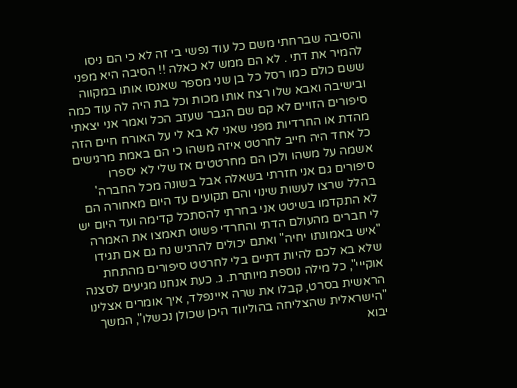והסיבה שברחתי משם כל עוד נפשי בי זה לא כי הם ניסו להמיר את דתי . לא הם ממש לא כאלה !! הסיבה היא מפני ששם כולם כמו רסל כל בן שני מספר שאנסו אותו במקווה ובישיבה ואבא שלו רצח אותו מכות וכל בת היה לה עוד כמה סיפורים הזויים לא קם שם הגבר שעזב הכל ואמר אני יצאתי מהדת או החרדיות מפני שאני לא בא לי על האורח חיים הזה כל אחד היה חייב לחרטט איזה משהו כי הם באמת מרגישים אשמה על משהו ולכן הם מחרטטים אז שלי לא יספרו סיפורים גם אני חזרתי בשאלה אבל בשונה מכל החברה' בהלל שרצו לעשות שינוי והם תקועים עד היום מאחורה הם לא התקדמו בשיטט אני בחרתי להסתכל קדימה ועד היום יש לי חברים מהעולם הדתי והחרדי פשוט תאמצו את האמרה "איש באמונתו יחיה" ואתם יכולים להרגיש נח גם אם תגידו שלא בא לכם להיות דתיים בלי לחרטט סיפורים מהתחת אוקייי", כל מילה נוספת מיותרת. ג. כעת אנחנו מגיעים לסצנה הראשית בסרט, קבלו את שרה איינפלד, איך אומרים אצלינו "הישראלית שהצליחה בהוליווד היכן שכולן נכשלו", המשך יבוא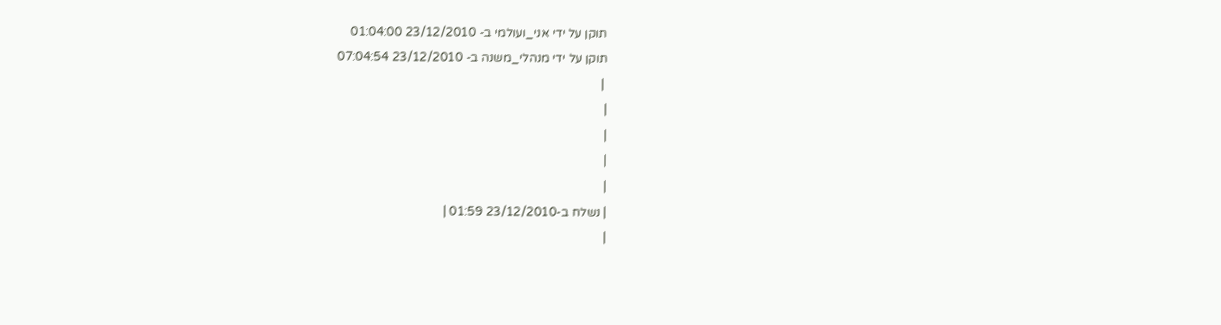תוקן על ידי אני_ועולמי ב- 23/12/2010 01:04:00
תוקן על ידי מנהלי_משנה ב- 23/12/2010 07:04:54
 |
|
|
|
|
| נשלח ב-23/12/2010 01:59 |
|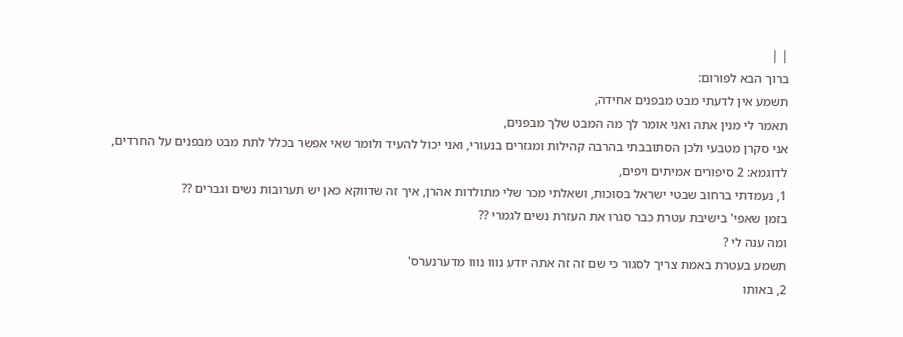| |
ברוך הבא לפורום:
תשמע אין לדעתי מבט מבפנים אחידה,
תאמר לי מנין אתה ואני אומר לך מה המבט שלך מבפנים,
אני סקרן מטבעי ולכן הסתובבתי בהרבה קהילות ומגזרים בנעורי, ואני יכול להעיד ולומר שאי אפשר בכלל לתת מבט מבפנים על החרדים,
לדוגמא: 2 סיפורים אמיתים ויפים,
1, נעמדתי ברחוב שבטי ישראל בסוכות, ושאלתי מכר שלי מתולדות אהרן, איך זה שדווקא כאן יש תערובות נשים וגברים ??
בזמן שאפי' בישיבת עטרת כבר סגרו את העזרת נשים לגמרי ??
ומה ענה לי ?
תשמע בעטרת באמת צריך לסגור כי שם זה זה אתה יודע נווו נווו מדערנערס'
2, באותו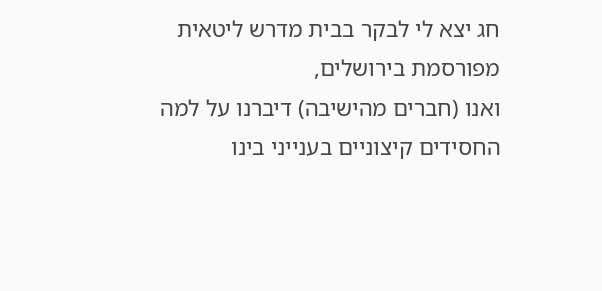חג יצא לי לבקר בבית מדרש ליטאית מפורסמת בירושלים,
ואנו (חברים מהישיבה) דיברנו על למה החסידים קיצוניים בענייני בינו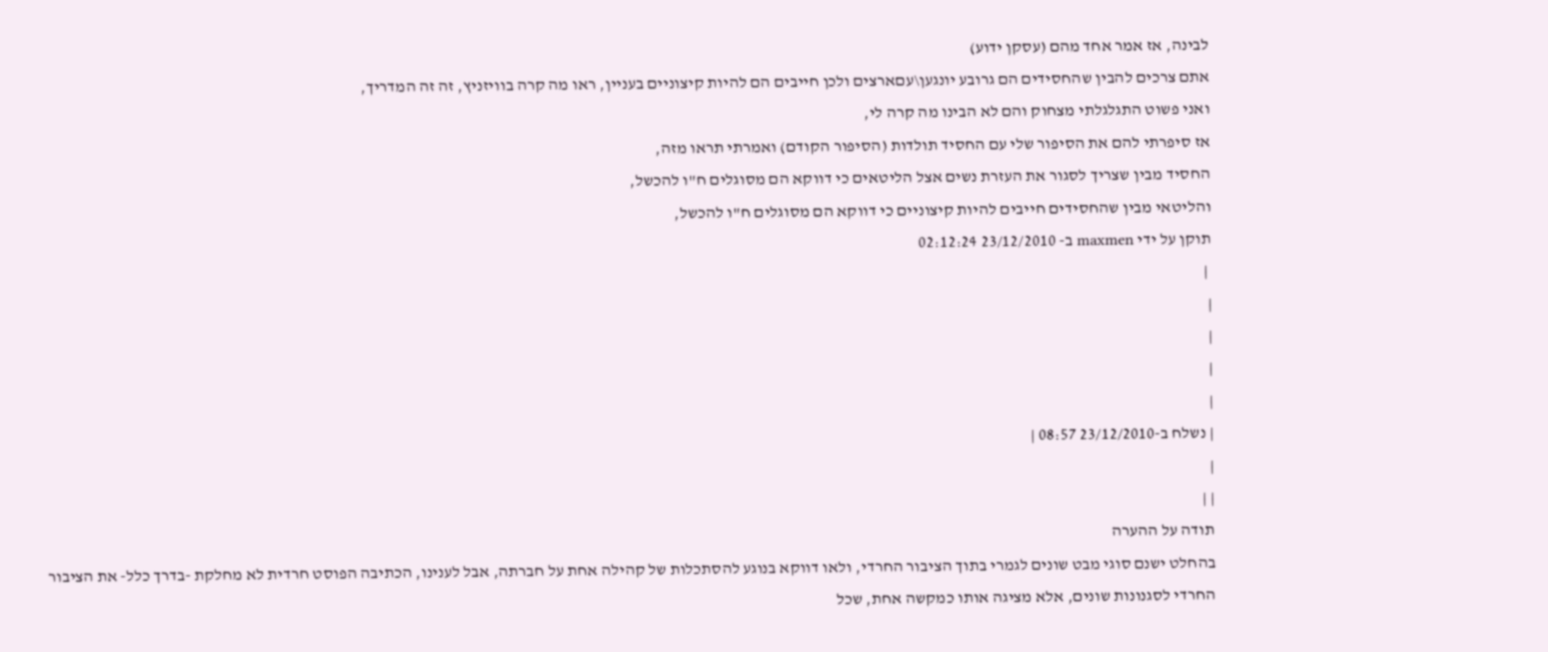לבינה, אז אמר אחד מהם (עסקן ידוע)
אתם צרכים להבין שהחסידים הם גרובע יונגען\עםארצים ולכן חייבים הם להיות קיצוניים בעניין, ראו מה קרה בוויזניץ, זה זה המדריך,
ואני פשוט התגלגלתי מצחוק והם לא הבינו מה קרה לי,
אז סיפרתי להם את הסיפור שלי עם החסיד תולדות (הסיפור הקודם) ואמרתי תראו מזה,
החסיד מבין שצריך לסגור את העזרת נשים אצל הליטאים כי דווקא הם מסוגלים ח"ו להכשל,
והליטאי מבין שהחסידים חייבים להיות קיצוניים כי דווקא הם מסוגלים ח"ו להכשל,
תוקן על ידי maxmen ב- 23/12/2010 02:12:24
 |
|
|
|
|
| נשלח ב-23/12/2010 08:57 |
|
| |
תודה על ההערה
בהחלט ישנם סוגי מבט שונים לגמרי בתוך הציבור החרדי, ולאו דווקא בנוגע להסתכלות של קהילה אחת על חברתה, אבל לענינו, הכתיבה הפוסט חרדית לא מחלקת -בדרך כלל- את הציבור החרדי לסגנונות שונים, אלא מציגה אותו כמקשה אחת, שכל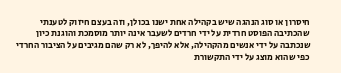חיסרון או סוג הנהגה שיש בקהילה אחת ישנו בכולן, וזה בעצם חיזוק לטענתי שהכתיבה הפוסט חרדית על ידי חרדים לשעבר אינה יותר מוסמכת והוגנת כיון שנכתבה על ידי אנשים מהקהילה, אלא להיפך, לא רק שהם מגיבים על הציבור החרדי כפי שהוא מוצג על ידי התקשורת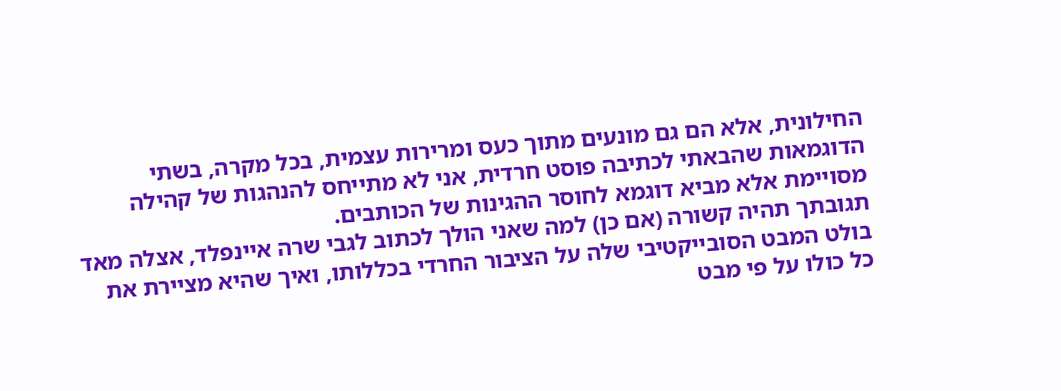החילונית, אלא הם גם מונעים מתוך כעס ומרירות עצמית, בכל מקרה, בשתי הדוגמאות שהבאתי לכתיבה פוסט חרדית, אני לא מתייחס להנהגות של קהילה מסויימת אלא מביא דוגמא לחוסר ההגינות של הכותבים.
תגובתך תהיה קשורה (אם כן) למה שאני הולך לכתוב לגבי שרה איינפלד, אצלה מאד בולט המבט הסובייקטיבי שלה על הציבור החרדי בכללותו, ואיך שהיא מציירת את כל כולו על פי מבט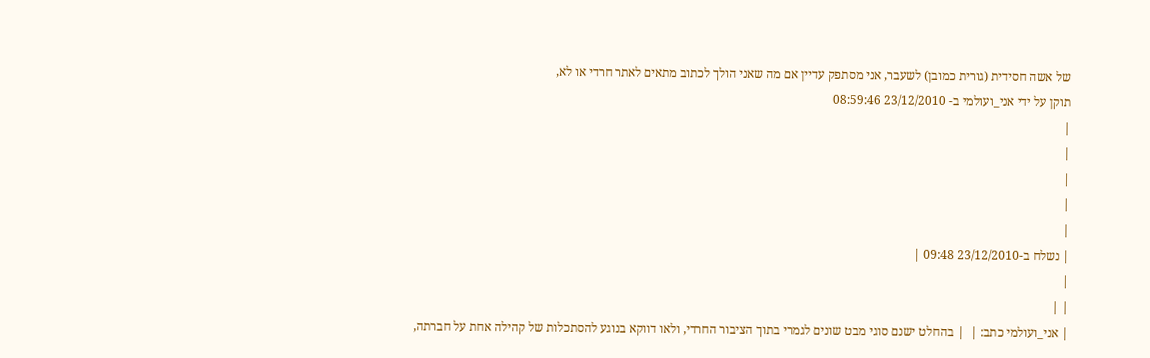של אשה חסידית (גורית כמובן) לשעבר, אני מסתפק עדיין אם מה שאני הולך לכתוב מתאים לאתר חרדי או לא,
תוקן על ידי אני_ועולמי ב- 23/12/2010 08:59:46
|
|
|
|
|
| נשלח ב-23/12/2010 09:48 |
|
| |
| אני_ועולמי כתב: |  | בהחלט ישנם סוגי מבט שונים לגמרי בתוך הציבור החרדי, ולאו דווקא בנוגע להסתכלות של קהילה אחת על חברתה,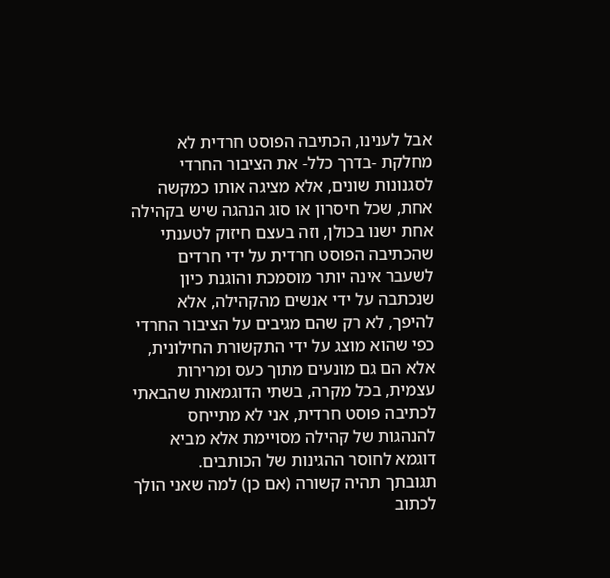אבל לענינו, הכתיבה הפוסט חרדית לא מחלקת -בדרך כלל- את הציבור החרדי לסגנונות שונים, אלא מציגה אותו כמקשה אחת, שכל חיסרון או סוג הנהגה שיש בקהילה אחת ישנו בכולן, וזה בעצם חיזוק לטענתי שהכתיבה הפוסט חרדית על ידי חרדים לשעבר אינה יותר מוסמכת והוגנת כיון שנכתבה על ידי אנשים מהקהילה, אלא להיפך, לא רק שהם מגיבים על הציבור החרדי כפי שהוא מוצג על ידי התקשורת החילונית, אלא הם גם מונעים מתוך כעס ומרירות עצמית, בכל מקרה, בשתי הדוגמאות שהבאתי לכתיבה פוסט חרדית, אני לא מתייחס להנהגות של קהילה מסויימת אלא מביא דוגמא לחוסר ההגינות של הכותבים.
תגובתך תהיה קשורה (אם כן) למה שאני הולך לכתוב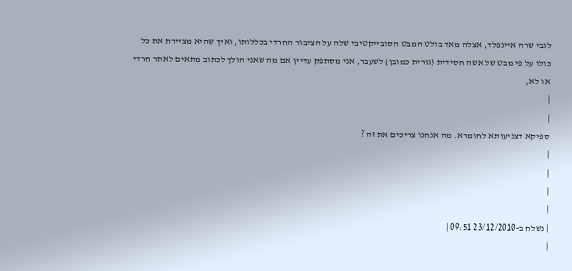לגבי שרה איינפלד, אצלה מאד בולט המבט הסובייקטיבי שלה על הציבור החרדי בכללותו, ואיך שהיא מציירת את כל כולו על פי מבט של אשה חסידית (גורית כמובן) לשעבר, אני מסתפק עדיין אם מה שאני הולך לכתוב מתאים לאתר חרדי או לא,
|
|
ספיקא דצניעותא לחומרא. מה אנחנו צריכים את זה ?
|
|
|
|
| נשלח ב-23/12/2010 09:51 |
|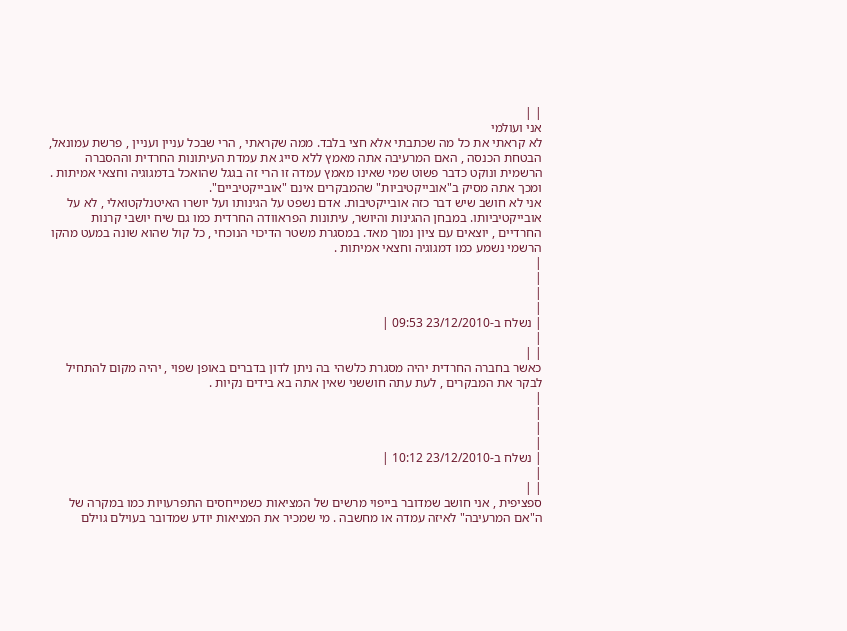| |
אני ועולמי
לא קראתי את כל מה שכתבתי אלא חצי בלבד. ממה שקראתי , הרי שבכל עניין ועניין , פרשת עמונאל, הבטחת הכנסה , האם המרעיבה אתה מאמץ ללא סייג את עמדת העיתונות החרדית וההסברה הרשמית ונוקט כדבר פשוט שמי שאינו מאמץ עמדה זו הרי זה בגגל שהואכל בדמגוגיה וחצאי אמיתות . ומכך אתה מסיק ב"אובייקטיביות" שהמבקרים אינם "אובייקטיביים".
אני לא חושב שיש דבר כזה אובייקטיבות. אדם נשפט על הגינותו ועל יושרו האיטנלקטואלי , לא על אובייקטיביותו. במבחן ההגינות והיושר, עיתונות הפראוודה החרדית כמו גם שיח יושבי קרנות החרדיים , יוצאים עם ציון נמוך מאד. במסגרת משטר הדיכוי הנוכחי , כל קול שהוא שונה במעט מהקו הרשמי נשמע כמו דמגוגיה וחצאי אמיתות .
|
|
|
|
| נשלח ב-23/12/2010 09:53 |
|
| |
כאשר בחברה החרדית יהיה מסגרת כלשהי בה ניתן לדון בדברים באופן שפוי , יהיה מקום להתחיל לבקר את המבקרים , לעת עתה חוששני שאין אתה בא בידים נקיות .
|
|
|
|
| נשלח ב-23/12/2010 10:12 |
|
| |
ספציפית , אני חושב שמדובר בייפוי מרשים של המציאות כשמייחסים התפרעויות כמו במקרה של ה"אם המרעיבה" לאיזה עמדה או מחשבה . מי שמכיר את המציאות יודע שמדובר בעוילם גוילם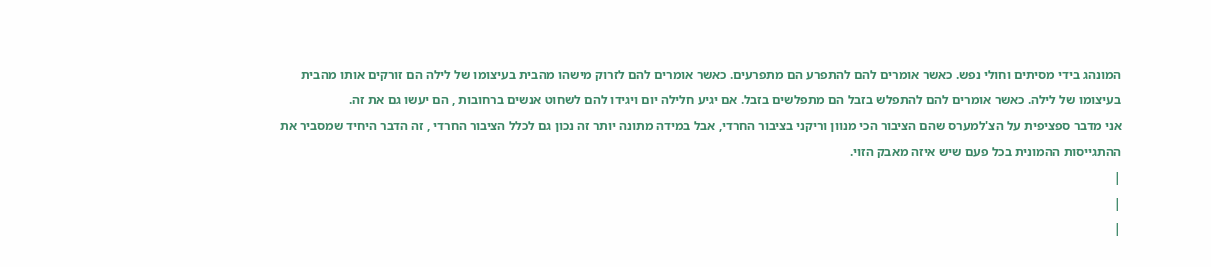המונהג בידי מסיתים וחולי נפש. כאשר אומרים להם להתפרע הם מתפרעים. כאשר אומרים להם לזרוק מישהו מהבית בעיצומו של לילה הם זורקים אותו מהבית בעיצומו של לילה. כאשר אומרים להם להתפלש בזבל הם מתפלשים בזבל. אם יגיע חלילה יום ויגידו להם לשחוט אנשים ברחובות , הם יעשו גם את זה.
אני מדבר ספציפית על הצ'למערס שהם הציבור הכי מנוון וריקני בציבור החרדי, אבל במידה מתונה יותר זה נכון גם לכלל הציבור החרדי , זה הדבר היחיד שמסביר את ההתגייסות ההמונית בכל פעם שיש איזה מאבק הזוי.
|
|
|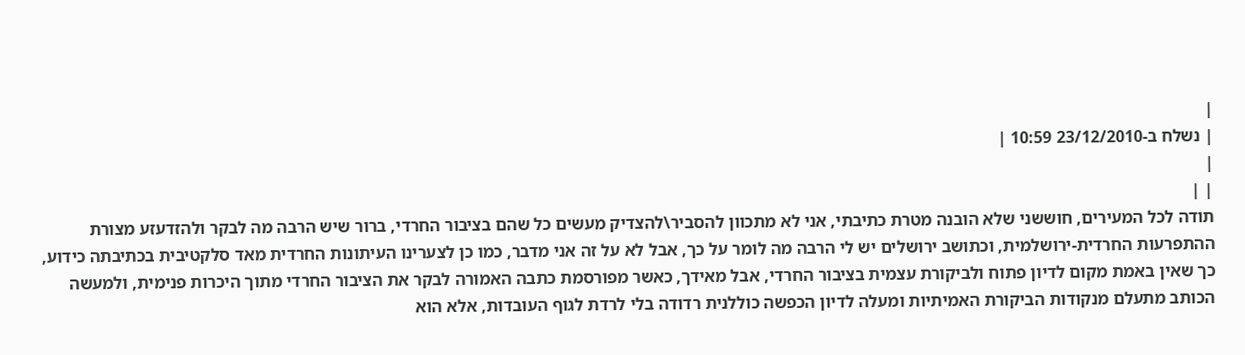|
| נשלח ב-23/12/2010 10:59 |
|
| |
תודה לכל המעירים, חוששני שלא הובנה מטרת כתיבתי, אני לא מתכוון להסביר\להצדיק מעשים כל שהם בציבור החרדי, ברור שיש הרבה מה לבקר ולהזדעזע מצורת ההתפרעות החרדית-ירושלמית, וכתושב ירושלים יש לי הרבה מה לומר על כך, אבל לא על זה אני מדבר, כמו כן לצערינו העיתונות החרדית מאד סלקטיבית בכתיבתה כידוע, כך שאין באמת מקום לדיון פתוח ולביקורת עצמית בציבור החרדי, אבל מאידך, כאשר מפורסמת כתבה האמורה לבקר את הציבור החרדי מתוך היכרות פנימית, ולמעשה הכותב מתעלם מנקודות הביקורת האמיתיות ומעלה לדיון הכפשה כוללנית רדודה בלי לרדת לגוף העובדות, אלא הוא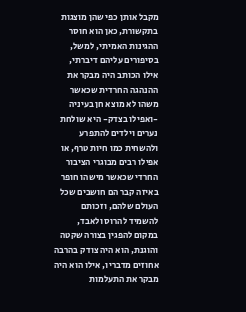מקבל אותן כפי שהן מוצגות בתקשורת, כאן הוא חוסר ההגינות האמיתי, למשל, בסיפורים עליהם דיברתי, אילו הכותב היה מבקר את ההנהגה החרדית שכאשר משהו לא מוצא חן בעיניה -ואפילו בצדק- היא שולחת נערים וילדים להתפרע ולהשחית כמו חיות טרף, או אפילו רבים מבוגרי הציבור החרדי שכאשר מישהו חופר באיזה קבר הם חושבים שכל העולם שלהם, וזכותם להשמיד להרוס ולאבד, במקום להפגין בצורה שקטה והוגנת, הוא היה צודק בהרבה אחוזים מדבריו, אילו הוא היה מבקר את התעלמות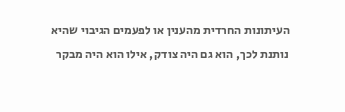העיתונות החרדית מהענין או לפעמים הגיבוי שהיא נותנת לכך, הוא גם היה צודק, אילו הוא היה מבקר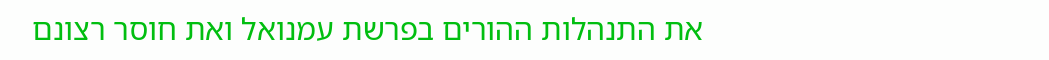את התנהלות ההורים בפרשת עמנואל ואת חוסר רצונם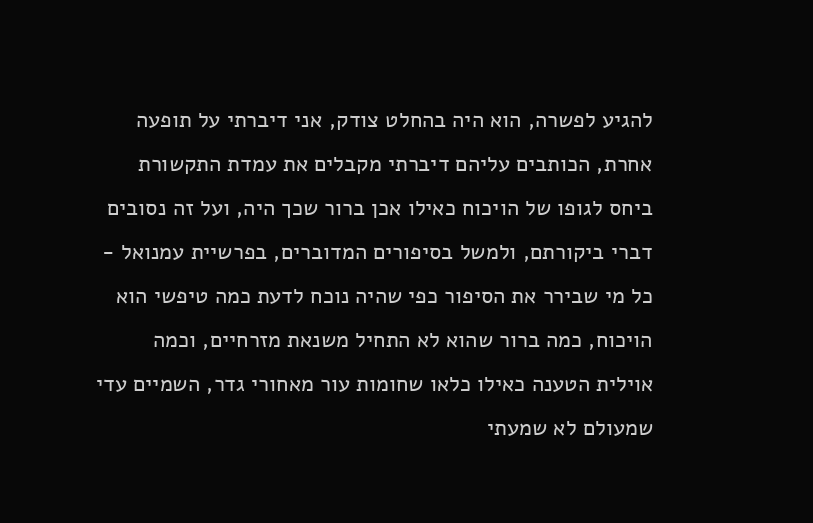להגיע לפשרה, הוא היה בהחלט צודק, אני דיברתי על תופעה אחרת, הכותבים עליהם דיברתי מקבלים את עמדת התקשורת ביחס לגופו של הויכוח כאילו אכן ברור שכך היה, ועל זה נסובים דברי ביקורתם, ולמשל בסיפורים המדוברים, בפרשיית עמנואל - כל מי שבירר את הסיפור כפי שהיה נוכח לדעת כמה טיפשי הוא הויכוח, כמה ברור שהוא לא התחיל משנאת מזרחיים, וכמה אוילית הטענה כאילו כלאו שחומות עור מאחורי גדר, השמיים עדי שמעולם לא שמעתי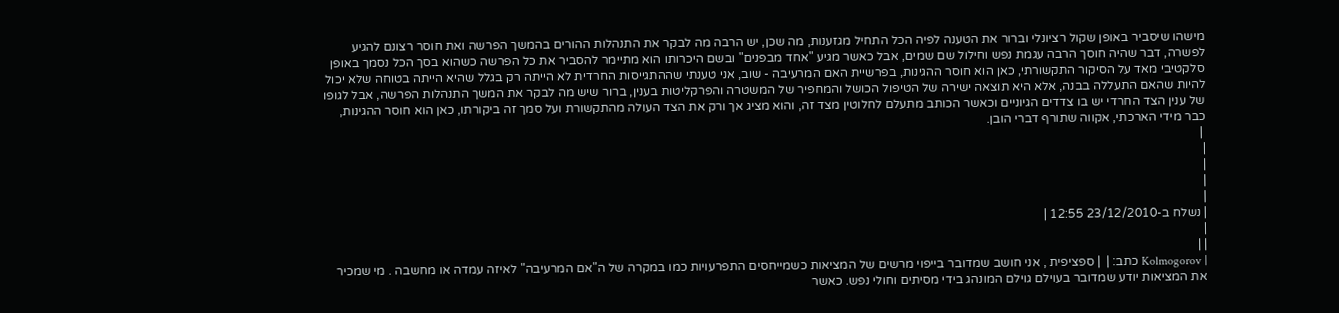מישהו שיסביר באופן שקול רציונלי וברור את הטענה לפיה הכל התחיל מגזענות, מה שכן, יש הרבה מה לבקר את התנהלות ההורים בהמשך הפרשה ואת חוסר רצונם להגיע לפשרה, דבר שהיה חוסך הרבה עגמת נפש וחילול שם שמים, אבל כאשר מגיע "אחד מבפנים" ובשם היכרותו הוא מתיימר להסביר את כל הפרשה כשהוא בסך הכל נסמך באופן סלקטיבי מאד על הסיקור התקשורתי, כאן הוא חוסר ההגינות, בפרשיית האם המרעיבה - שוב, אני טענתי שההתגייסות החרדית לא הייתה רק בגלל שהיא הייתה בטוחה שלא יכול להיות שהאם התעללה בבנה, אלא היא תוצאה ישירה של הטיפול הכושל והמחפיר של המשטרה והפרקליטות בענין, ברור שיש מה לבקר את המשך התנהלות הפרשה, אבל לגופו של ענין הצד החרדי יש בו צדדים הגיוניים וכאשר הכותב מתעלם לחלוטין מצד זה, והוא מציג אך ורק את הצד העולה מהתקשורת ועל סמך זה ביקורתו, כאן הוא חוסר ההגינות, כבר מידי הארכתי, אקווה שתורף דברי הובן.
 |
|
|
|
|
| נשלח ב-23/12/2010 12:55 |
|
| |
| Kolmogorov כתב: |  | ספציפית , אני חושב שמדובר בייפוי מרשים של המציאות כשמייחסים התפרעויות כמו במקרה של ה"אם המרעיבה" לאיזה עמדה או מחשבה . מי שמכיר את המציאות יודע שמדובר בעוילם גוילם המונהג בידי מסיתים וחולי נפש. כאשר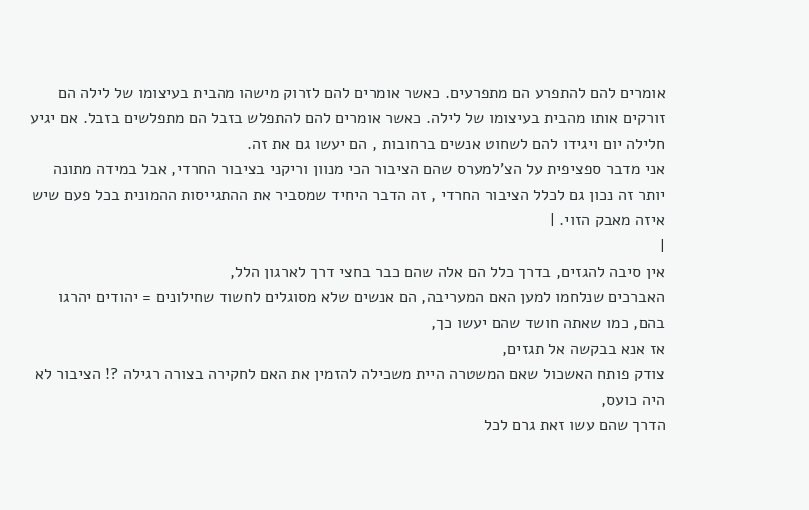אומרים להם להתפרע הם מתפרעים. כאשר אומרים להם לזרוק מישהו מהבית בעיצומו של לילה הם זורקים אותו מהבית בעיצומו של לילה. כאשר אומרים להם להתפלש בזבל הם מתפלשים בזבל. אם יגיע חלילה יום ויגידו להם לשחוט אנשים ברחובות , הם יעשו גם את זה.
אני מדבר ספציפית על הצ'למערס שהם הציבור הכי מנוון וריקני בציבור החרדי, אבל במידה מתונה יותר זה נכון גם לכלל הציבור החרדי , זה הדבר היחיד שמסביר את ההתגייסות ההמונית בכל פעם שיש איזה מאבק הזוי. |
|
אין סיבה להגזים, בדרך כלל הם אלה שהם כבר בחצי דרך לארגון הלל,
האברכים שנלחמו למען האם המעריבה, הם אנשים שלא מסוגלים לחשוד שחילונים = יהודים יהרגו בהם, כמו שאתה חושד שהם יעשו כך,
אז אנא בבקשה אל תגזים,
צודק פותח האשכול שאם המשטרה היית משכילה להזמין את האם לחקירה בצורה רגילה ?! הציבור לא היה כועס,
הדרך שהם עשו זאת גרם לכל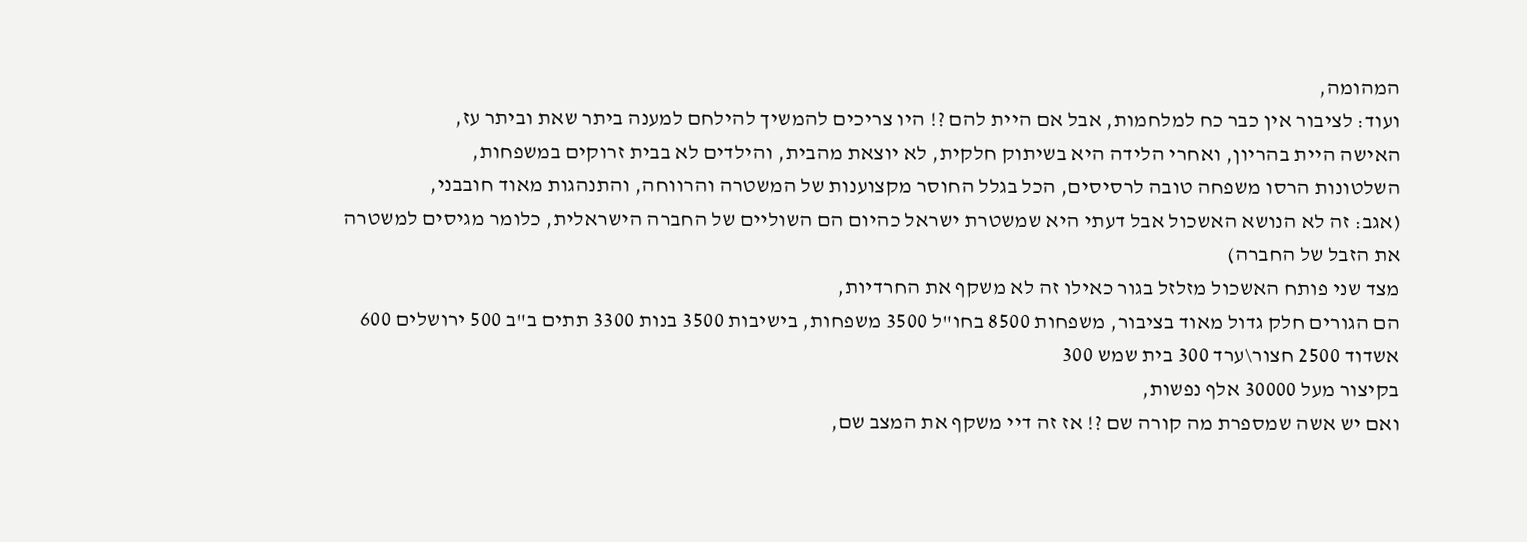המהומה,
ועוד: לציבור אין כבר כח למלחמות, אבל אם היית להם ?! היו צריכים להמשיך להילחם למענה ביתר שאת וביתר עז,
האישה היית בהריון, ואחרי הלידה היא בשיתוק חלקית, לא יוצאת מהבית, והילדים לא בבית זרוקים במשפחות,
השלטונות הרסו משפחה טובה לרסיסים, הכל בגלל החוסר מקצוענות של המשטרה והרווחה, והתנהגות מאוד חובבני,
(אגב: זה לא הנושא האשכול אבל דעתי היא שמשטרת ישראל כהיום הם השוליים של החברה הישראלית, כלומר מגיסים למשטרה את הזבל של החברה)
מצד שני פותח האשכול מזלזל בגור כאילו זה לא משקף את החרדיות,
הם הגורים חלק גדול מאוד בציבור, משפחות 8500 בחו"ל 3500 משפחות, בישיבות 3500 בנות 3300 תתים ב"ב 500 ירושלים 600 אשדוד 2500 חצור\ערד 300 בית שמש 300
בקיצור מעל 30000 אלף נפשות,
ואם יש אשה שמספרת מה קורה שם ?! אז זה דיי משקף את המצב שם,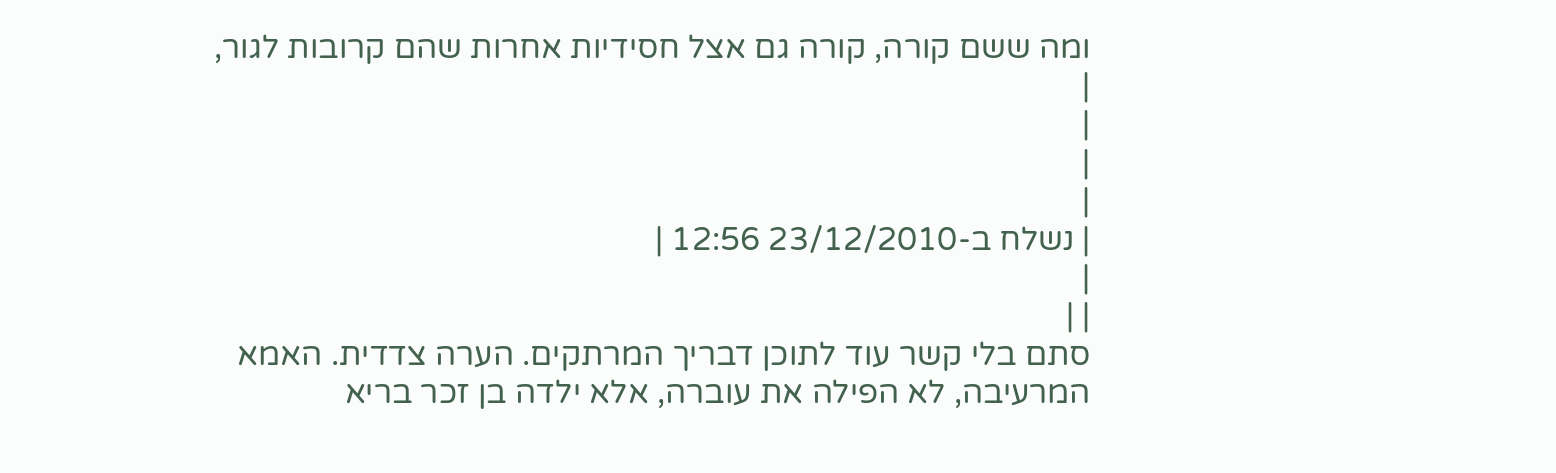ומה ששם קורה, קורה גם אצל חסידיות אחרות שהם קרובות לגור,
|
|
|
|
| נשלח ב-23/12/2010 12:56 |
|
| |
סתם בלי קשר עוד לתוכן דבריך המרתקים. הערה צדדית. האמא המרעיבה, לא הפילה את עוברה, אלא ילדה בן זכר בריא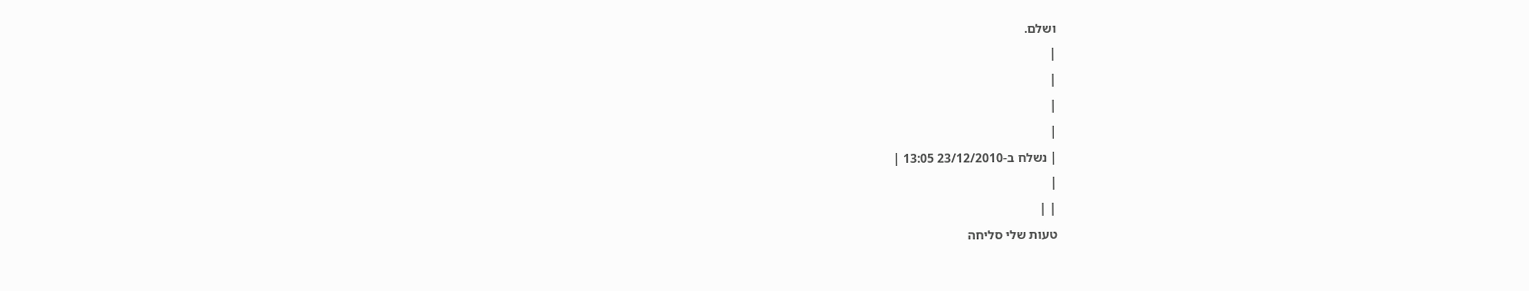ושלם.
|
|
|
|
| נשלח ב-23/12/2010 13:05 |
|
| |
טעות שלי סליחה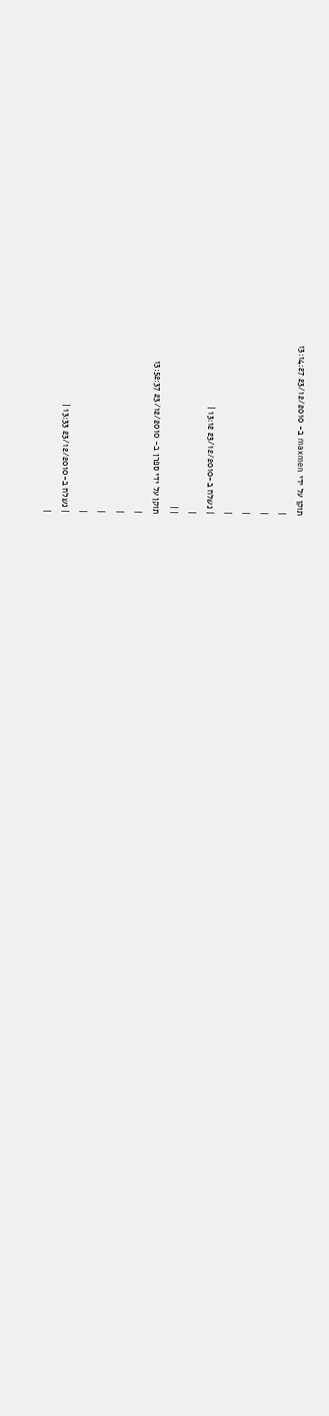תוקן על ידי maxmen ב- 23/12/2010 13:14:27
|
|
|
|
| נשלח ב-23/12/2010 13:12 |
|
| |
תוקן על ידי ספרן ב- 23/12/2010 13:52:37
|
|
|
|
| נשלח ב-23/12/2010 13:33 |
|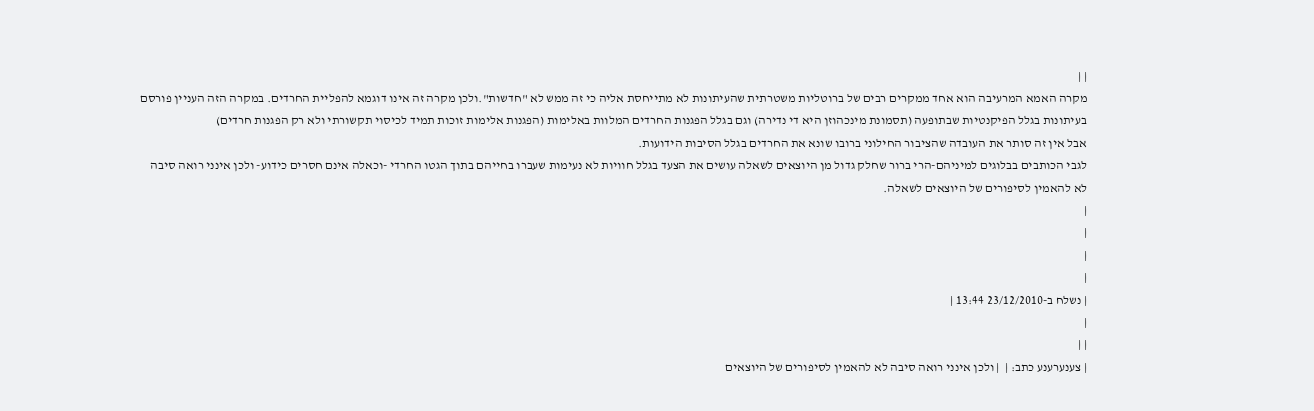| |
מקרה האמא המרעיבה הוא אחד ממקרים רבים של ברוטליות משטרתית שהעיתונות לא מתייחסת אליה כי זה ממש לא "חדשות".ולכן מקרה זה אינו דוגמא להפליית החרדים. במקרה הזה העניין פורסם בעיתונות בגלל הפיקנטיות שבתופעה (תסמונת מינכהוזן היא די נדירה) וגם בגלל הפגנות החרדים המלוות באלימות (הפגנות אלימות זוכות תמיד לכיסוי תקשורתי ולא רק הפגנות חרדים)
אבל אין זה סותר את העובדה שהציבור החילוני ברובו שונא את החרדים בגלל הסיבות הידועות.
לגבי הכותבים בבלוגים למיניהם-הרי ברור שחלק גדול מן היוצאים לשאלה עושים את הצעד בגלל חוויות לא נעימות שעברו בחייהם בתוך הגטו החרדי -וכאלה אינם חסרים כידוע- ולכן אינני רואה סיבה לא להאמין לסיפורים של היוצאים לשאלה.
|
|
|
|
| נשלח ב-23/12/2010 13:44 |
|
| |
| צענערענע כתב: |  | ולכן אינני רואה סיבה לא להאמין לסיפורים של היוצאים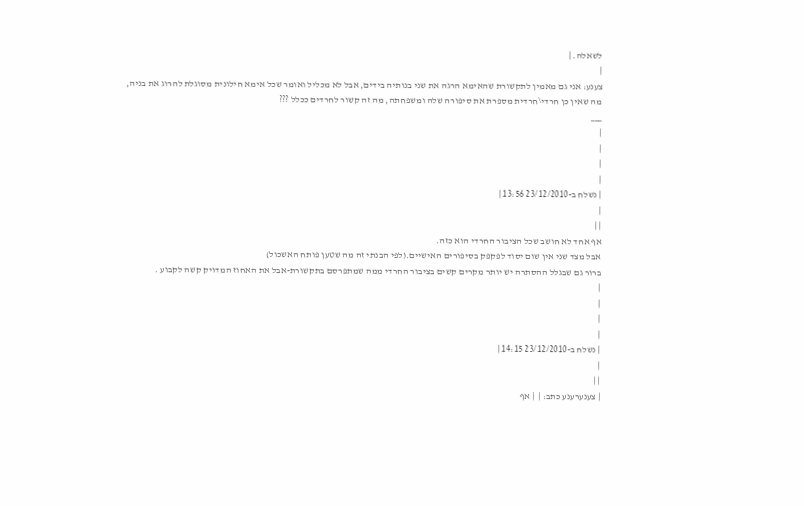לשאלה. |
|
צענע: אני גם מאמין לתקשורת שהאימא הרגה את שני בנותיה בידים, אבל לא מכליל ואומר שכל אימא חילונית מסוגלת להרוג את בניה,
מה שאין כן חרדי\חרדית מספרת את סיפורה שלה ומשפחתה, מה זה קשור לחרדים ככלל ???
___
|
|
|
|
| נשלח ב-23/12/2010 13:56 |
|
| |
אף אחד לא חושב שכל הציבור החרדי הוא כזה.
אבל מצד שני אין שום יסוד לפקפק בסיפורים האישיים.(לפי הבנתי זה מה שטען פותח האשכול)
ברור גם שבגלל ההסתרה יש יותר מקרים קשים בציבור החרדי ממה שמתפרסם בתקשורת-אבל את האחוז המדויק קשה לקבוע .
|
|
|
|
| נשלח ב-23/12/2010 14:15 |
|
| |
| צענערענע כתב: |  | אף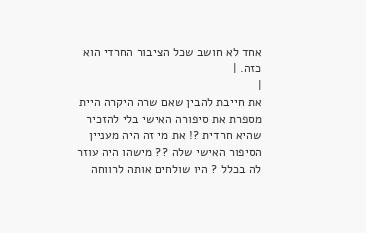אחד לא חושב שכל הציבור החרדי הוא כזה. |
|
את חייבת להבין שאם שרה היקרה היית מספרת את סיפורה האישי בלי להזכיר שהיא חרדית ?! את מי זה היה מעניין הסיפור האישי שלה ?? מישהו היה עוזר לה בכלל ? היו שולחים אותה לרווחה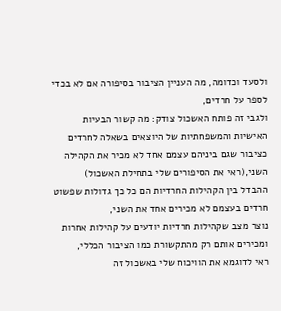ולסעד וכדומה, מה העניין הציבור בסיפורה אם לא בכדי לספר על חרדים,
ולגבי זה פותח האשכול צודק: מה קשור הבעיות האישיות והמשפחתיות של היוצאים בשאלה לחרדים כציבור שגם ביניהם עצמם אחד לא מכיר את הקהילה השני,(ראי את הסיפורים שלי בתחילת האשכול)
ההבדל בין הקהילות החרדיות הם כל כך גדולות שפשוט חרדים בעצמם לא מכירים אחד את השני,
נוצר מצב שקהילות חרדיות יודעים על קהילות אחרות ומכירים אותם רק מהתקשורת כמו הציבור הכללי,
ראי לדוגמא את הוויכוח שלי באשכול זה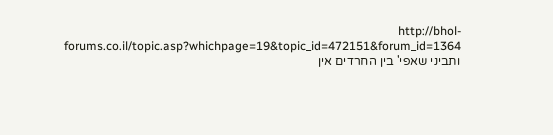http://bhol-forums.co.il/topic.asp?whichpage=19&topic_id=472151&forum_id=1364 ותביני שאפי' בין החרדים אין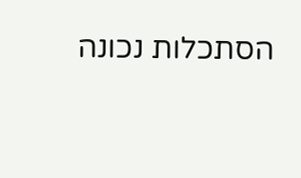הסתכלות נכונה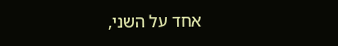אחד על השני,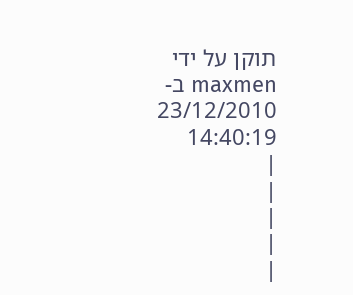תוקן על ידי maxmen ב- 23/12/2010 14:40:19
|
|
|
|
|